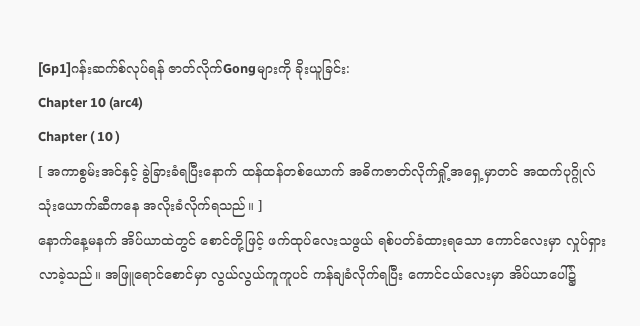[Gp1]ဂန်းဆက်စ်လုပ်ရန် ဇာတ်လိုက်Gongများကို ခိုးယူခြင်း:
Chapter 10 (arc4)
Chapter ( 10 )
[ အကာစွမ်းအင်နှင့် ခွဲခြားခံရပြီးနောက် ထန်ထန်တစ်ယောက် အဓိကဇာတ်လိုက်ရှို့အရှေ့မှာတင် အထက်ပုဂ္ဂိုလ် သုံးယောက်ဆီကနေ အလိုးခံလိုက်ရသည်။ ]
နောက်နေ့မနက် အိပ်ယာထဲတွင် စောင်တို့ဖြင့် ဖက်ထုပ်လေးသဖွယ် ရစ်ပတ်ခံထားရသော ကောင်လေးမှာ လှုပ်ရှားလာခဲ့သည်။ အဖြူရောင်စောင်မှာ လွယ်လွယ်ကူကူပင် ကန်ချခံလိုက်ရပြီး ကောင်ငယ်လေးမှာ အိပ်ယာပေါ်၌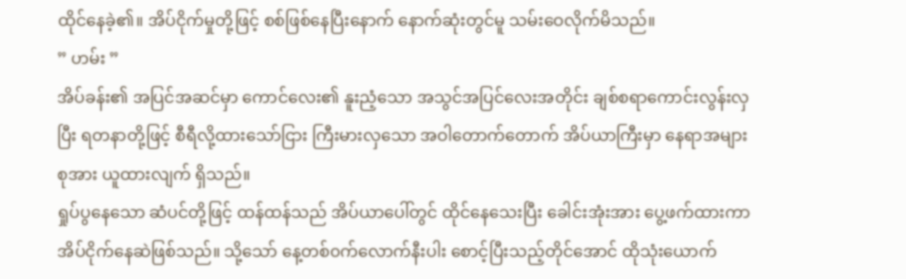ထိုင်နေခဲ့၏။ အိပ်ငိုက်မှုတို့ဖြင့် စစ်ဖြစ်နေပြီးနောက် နောက်ဆုံးတွင်မူ သမ်းဝေလိုက်မိသည်။
” ဟမ်း ”
အိပ်ခန်း၏ အပြင်အဆင်မှာ ကောင်လေး၏ နူးညံ့သော အသွင်အပြင်လေးအတိုင်း ချစ်စရာကောင်းလွန်းလှပြီး ရတနာတို့ဖြင့် စီရီလို့ထားသော်ငြား ကြီးမားလှသော အဝါတောက်တောက် အိပ်ယာကြီးမှာ နေရာအများစုအား ယူထားလျက် ရှိသည်။
ရှုပ်ပွနေသော ဆံပင်တို့ဖြင့် ထန်ထန်သည် အိပ်ယာပေါ်တွင် ထိုင်နေသေးပြီး ခေါင်းအုံးအား ပွေ့ဖက်ထားကာ အိပ်ငိုက်နေဆဲဖြစ်သည်။ သို့သော် နေ့တစ်၀က်လောက်နီးပါး စောင့်ပြီးသည့်တိုင်အောင် ထိုသုံးယောက်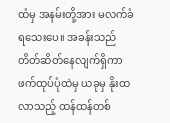ထံမှ အနမ်းတို့အား မလက်ခံရသေးပေ။ အခန်းသည် တိတ်ဆိတ်နေလျက်ရှိကာ ဖက်ထုပ်ပုံထဲမှ ယခုမှ နိုးထလာသည့် ထန်ထန်တစ်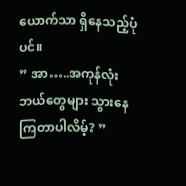ယောက်သာ ရှိနေသည့်ပုံပင်။
” အာ…..အကုန်လုံး ဘယ်တွေများ သွားနေကြတာပါလိမ့်? ”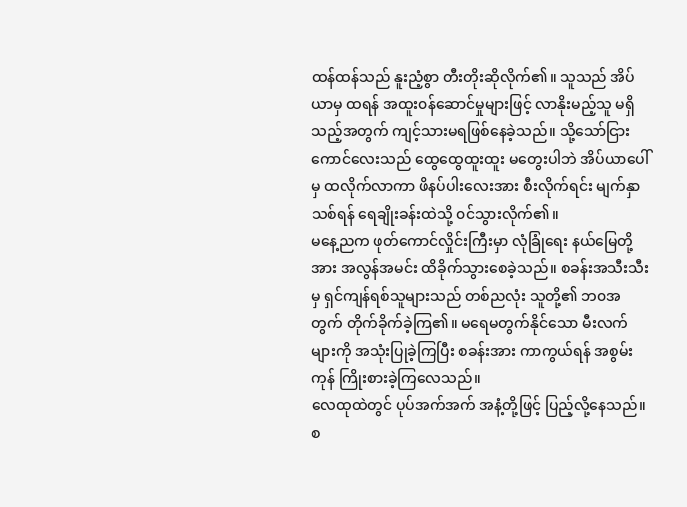ထန်ထန်သည် နူးညံ့စွာ တီးတိုးဆိုလိုက်၏။ သူသည် အိပ်ယာမှ ထရန် အထူး၀န်ဆောင်မှုများဖြင့် လာနိုးမည့်သူ မရှိသည့်အတွက် ကျင့်သားမရဖြစ်နေခဲ့သည်။ သို့သော်ငြား ကောင်လေးသည် ထွေထွေထူးထူး မတွေးပါဘဲ အိပ်ယာပေါ်မှ ထလိုက်လာကာ ဖိနပ်ပါးလေးအား စီးလိုက်ရင်း မျက်နှာသစ်ရန် ရေချိုးခန်းထဲသို့ ၀င်သွားလိုက်၏။
မနေ့ညက ဖုတ်ကောင်လှိုင်းကြီးမှာ လုံခြုံရေး နယ်မြေတို့အား အလွန်အမင်း ထိခိုက်သွားစေခဲ့သည်။ စခန်းအသီးသီးမှ ရှင်ကျန်ရစ်သူများသည် တစ်ညလုံး သူတို့၏ ဘ၀အတွက် တိုက်ခိုက်ခဲ့ကြ၏။ မရေမတွက်နိုင်သော မီးလက်များကို အသုံးပြုခဲ့ကြပြီး စခန်းအား ကာကွယ်ရန် အစွမ်းကုန် ကြိုးစားခဲ့ကြလေသည်။
လေထုထဲတွင် ပုပ်အက်အက် အနံ့တို့ဖြင့် ပြည့်လို့နေသည်။ စ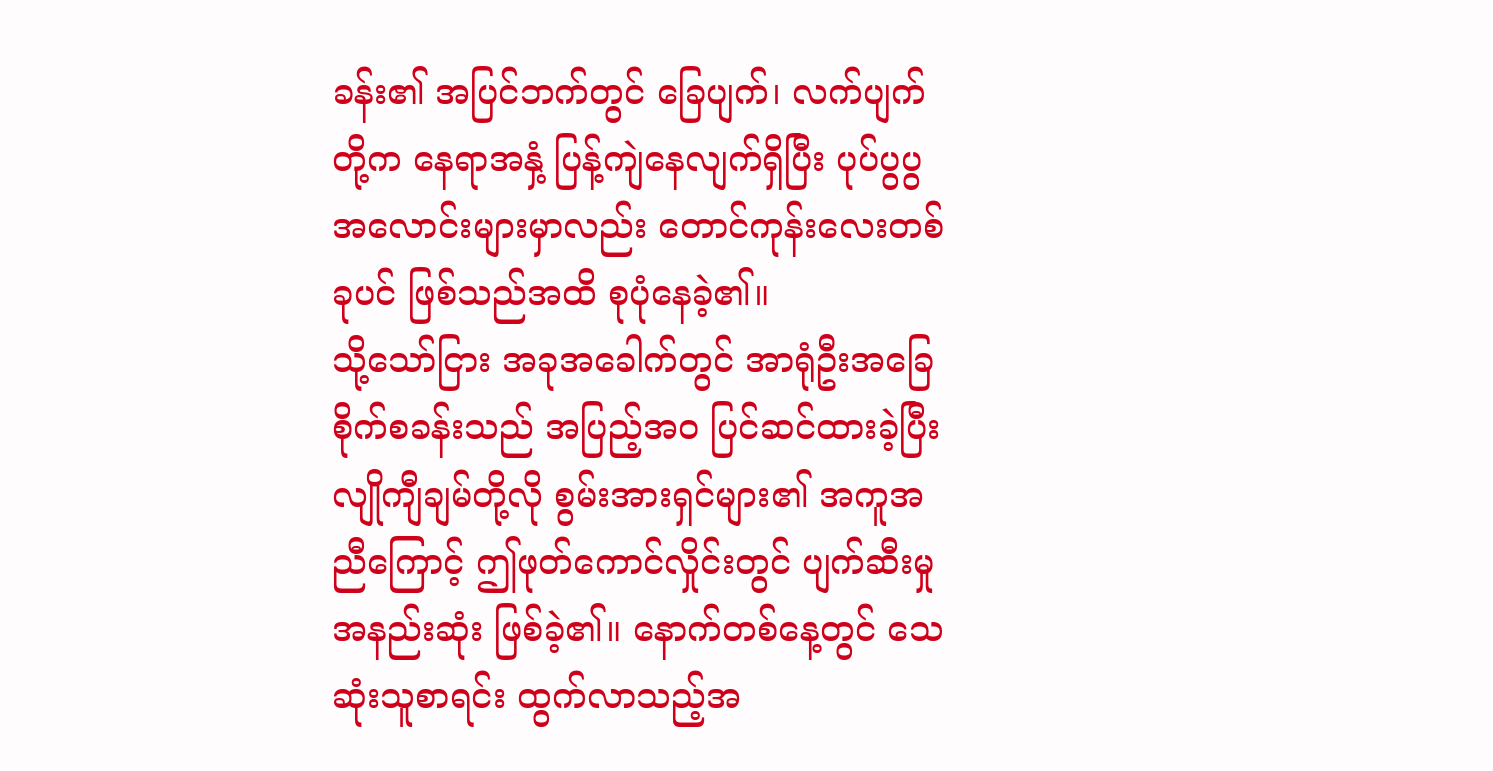ခန်း၏ အပြင်ဘက်တွင် ခြေပျက်၊ လက်ပျက်တို့က နေရာအနှံ့ ပြန့်ကျဲနေလျက်ရှိပြီး ပုပ်ပွပွ အလောင်းများမှာလည်း တောင်ကုန်းလေးတစ်ခုပင် ဖြစ်သည်အထိ စုပုံနေခဲ့၏။
သို့သော်ငြား အခုအခေါက်တွင် အာရုံဦးအခြေစိုက်စခန်းသည် အပြည့်အ၀ ပြင်ဆင်ထားခဲ့ပြီး လျိုကျီချမ်တို့လို စွမ်းအားရှင်များ၏ အကူအညီကြောင့် ဤဖုတ်ကောင်လှိုင်းတွင် ပျက်ဆီးမှု အနည်းဆုံး ဖြစ်ခဲ့၏။ နောက်တစ်နေ့တွင် သေဆုံးသူစာရင်း ထွက်လာသည့်အ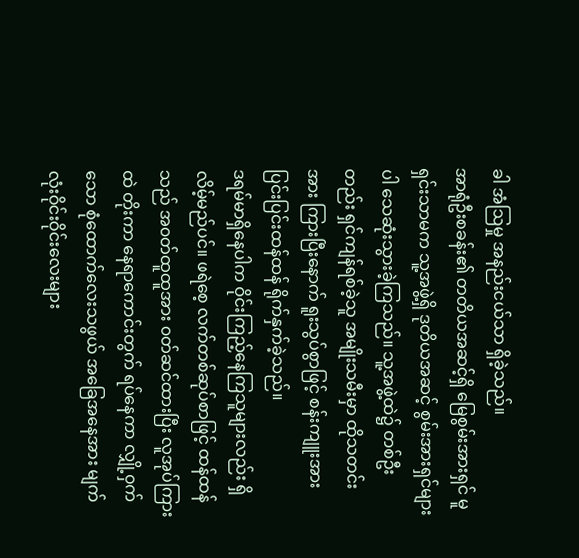ခါ အံဩမှု အနည်းငယ်သာ ရှိခဲ့သည်။
အာရုံဦးစခန်း၏ တတိယအဆင့်ရှိ မြေစွမ်းအားရှင် မူရှင်းသာမက သူ့အဖွဲ့ရှိ ဒုတိယအဆင့် စွမ်းအားရှင်များပါ သေဆုံးသွားခဲ့ကြသည်။ သူ့အဖွဲ့ထဲ၌ တစ်ဦးတည်း ရှင်ကျန်ရစ်ခဲ့သူ အမျိုးသမီးမှာ ထိုသတင်းအား ကြားပြီးနောက် ရူးသွပ်စွာဖြင့် စန်းကျူးအား ပြင်းပြင်းထန်ထန် ရိုက်နှက်ခဲ့သည်။
ဒရမ်မာရှိနေပါက ဝိုင်းကြည့်နေကြသူများလည်း ရှိလိမ့်မည်ပင်။ ဖရဲစေ့ လက်တစ်ဆုပ်စာဖြင့် ထန်ထန်သည် အ၀တ်ထူထူအား ၀တ်ဆင်ထားပြီး လူအုပ်ကြားထဲ တိုးကာ နေရာကောင်းတွက် ရပ်နေကာ လျှို့၀ှက်သော စုံထောက်လေးသဖွယ် အခြေအနေအား မျက်လုံးဝိုင်းဝိုင်းလေးများ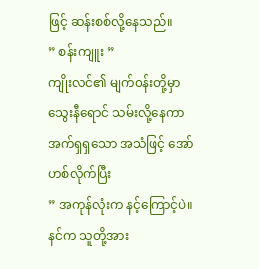ဖြင့် ဆန်းစစ်လို့နေသည်။
” စန်းကျူး ”
ကျိုးလင်၏ မျက်၀န်းတို့မှာ သွေးနီရောင် သမ်းလို့နေကာ အက်ရှရှသော အသံဖြင့် အော်ဟစ်လိုက်ပြီး
” အကုန်လုံးက နင့်ကြောင့်ပဲ။ နင်က သူတို့အား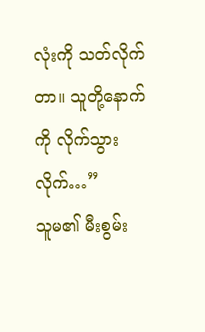လုံးကို သတ်လိုက်တာ။ သူတို့နောက်ကို လိုက်သွားလိုက်…”
သူမ၏ မီးစွမ်း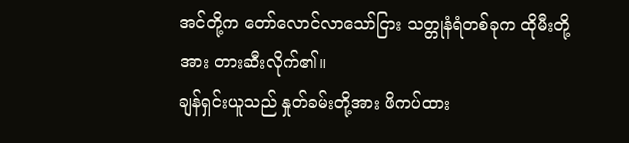အင်တို့က တော်လောင်လာသော်ငြား သတ္တုနံရံတစ်ခုက ထိုမီးတို့အား တားဆီးလိုက်၏။
ချန်ရှင်းယူသည် နှုတ်ခမ်းတို့အား ဖိကပ်ထား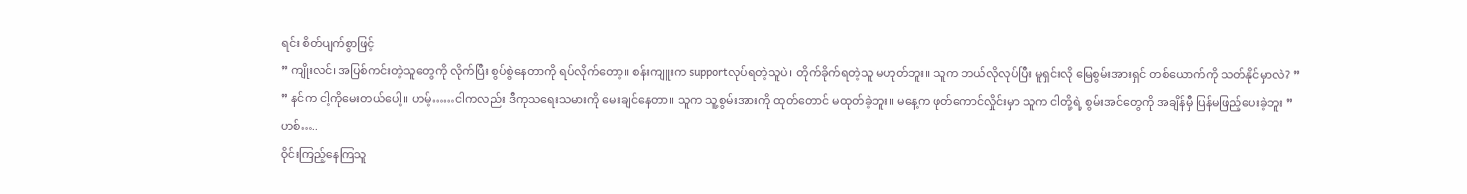ရင်း စိတ်ပျက်စွာဖြင့်
” ကျိုးလင်၊ အပြစ်ကင်းတဲ့သူတွေကို လိုက်ပြီး စွပ်စွဲနေတာကို ရပ်လိုက်တော့။ စန်းကျူးက supportလုပ်ရတဲ့သူပဲ၊ တိုက်ခိုက်ရတဲ့သူ မဟုတ်ဘူး။ သူက ဘယ်လိုလုပ်ပြီး မူရှင်းလို မြေစွမ်းအားရှင် တစ်ယောက်ကို သတ်နိုင်မှာလဲ? ”
” နင်က ငါ့ကိုမေးတယ်ပေါ့။ ဟမ့်……ငါကလည်း ဒီကုသရေးသမားကို မေးချင်နေတာ။ သူက သူ့စွမ်းအားကို ထုတ်တောင် မထုတ်ခဲ့ဘူး။ မနေ့က ဖုတ်ကောင်လှိုင်းမှာ သူက ငါတို့ရဲ့ စွမ်းအင်တွေကို အချိန်မှီ ပြန်မဖြည့်ပေးခဲ့ဘူး ”
ဟစ်…..
ဝိုင်းကြည့်နေကြသူ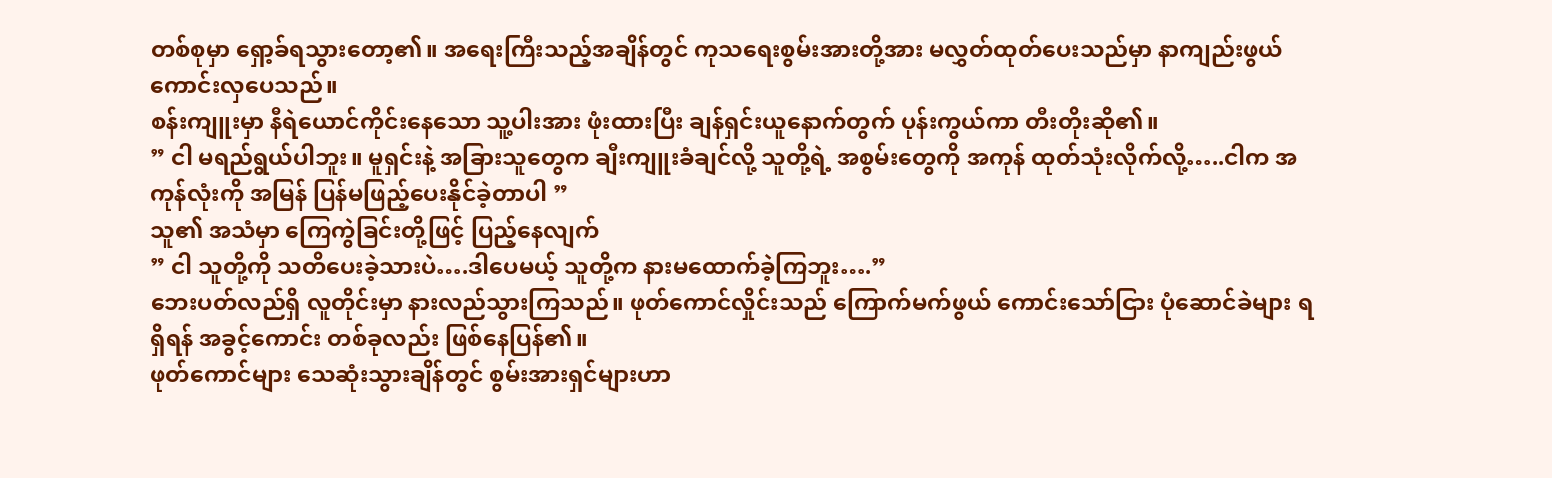တစ်စုမှာ ရှော့ခ်ရသွားတော့၏။ အရေးကြီးသည့်အချိန်တွင် ကုသရေးစွမ်းအားတို့အား မလွှတ်ထုတ်ပေးသည်မှာ နာကျည်းဖွယ် ကောင်းလှပေသည်။
စန်းကျူးမှာ နီရဲယောင်ကိုင်းနေသော သူ့ပါးအား ဖုံးထားပြီး ချန်ရှင်းယူနောက်တွက် ပုန်းကွယ်ကာ တီးတိုးဆို၏။
” ငါ မရည်ရွယ်ပါဘူး။ မူရှင်းနဲ့ အခြားသူတွေက ချီးကျူးခံချင်လို့ သူတို့ရဲ့ အစွမ်းတွေကို အကုန် ထုတ်သုံးလိုက်လို့…..ငါက အကုန်လုံးကို အမြန် ပြန်မဖြည့်ပေးနိုင်ခဲ့တာပါ ”
သူ၏ အသံမှာ ကြေကွဲခြင်းတို့ဖြင့် ပြည့်နေလျက်
” ငါ သူတို့ကို သတိပေးခဲ့သားပဲ….ဒါပေမယ့် သူတို့က နားမထောက်ခဲ့ကြဘူး….”
ဘေးပတ်လည်ရှိ လူတိုင်းမှာ နားလည်သွားကြသည်။ ဖုတ်ကောင်လှိုင်းသည် ကြောက်မက်ဖွယ် ကောင်းသော်ငြား ပုံဆောင်ခဲများ ရရှိရန် အခွင့်ကောင်း တစ်ခုလည်း ဖြစ်နေပြန်၏။
ဖုတ်ကောင်များ သေဆုံးသွားချိန်တွင် စွမ်းအားရှင်များဟာ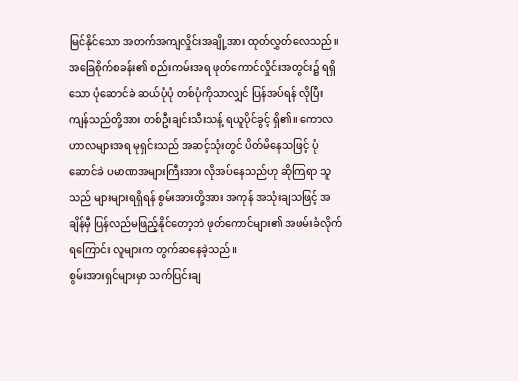မြင်နိုင်သော အတက်အကျလှိုင်းအချို့အား ထုတ်လွှတ်လေသည်။ အခြေစိုက်စခန်း၏ စည်းကမ်းအရ ဖုတ်ကောင်လှိုင်းအတွင်း၌ ရရှိသော ပုံဆောင်ခဲ ဆယ်ပုံပုံ တစ်ပုံကိုသာလျှင် ပြန်အပ်ရန် လိုပြီး ကျန်သည်တို့အား တစ်ဦးချင်းသီးသန့် ရယူပိုင်ခွင့် ရှိ၏။ ကောလဟာလများအရ မုရှင်းသည် အဆင့်သုံးတွင် ပိတ်မိနေသဖြင့် ပုံဆောင်ခဲ ပမာဏအများကြီးအား လိုအပ်နေသည်ဟု ဆိုကြရာ သူသည် များများရရှိရန် စွမ်းအားတို့အား အကုန် အသုံးချသဖြင့် အချိန်မှီ ပြန်လည်မဖြည့်နိုင်တော့ဘဲ ဖုတ်ကောင်များ၏ အဖမ်းခံလိုက်ရကြောင်း လူများက တွက်ဆနေခဲ့သည်။
စွမ်းအားရှင်များမှာ သက်ပြင်းချ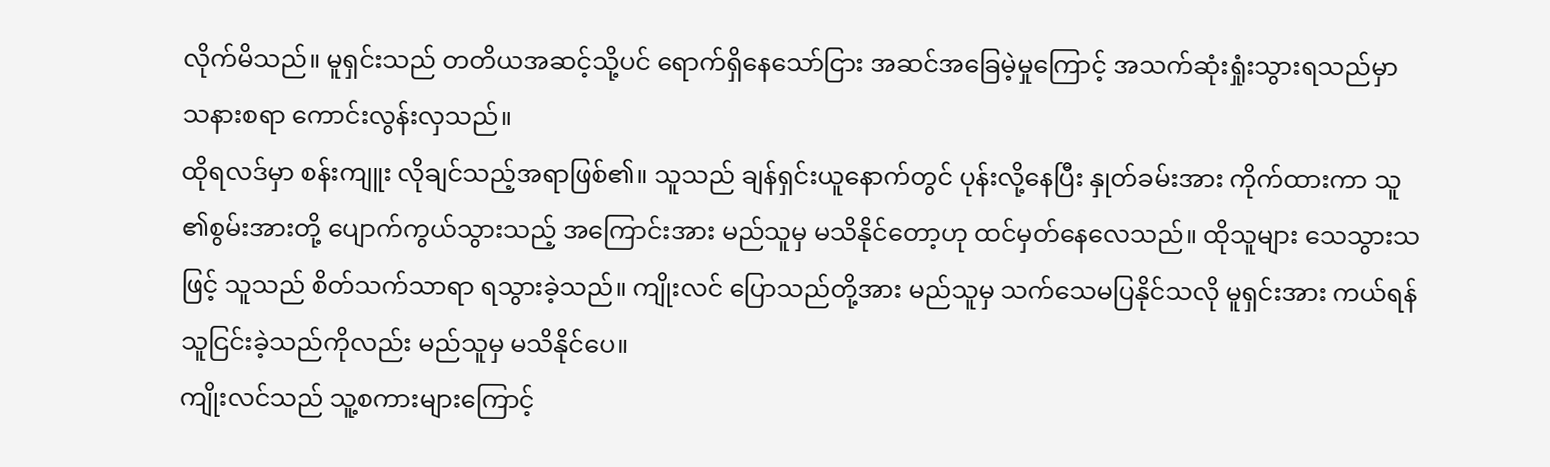လိုက်မိသည်။ မူရှင်းသည် တတိယအဆင့်သို့ပင် ရောက်ရှိနေသော်ငြား အဆင်အခြေမဲ့မှုကြောင့် အသက်ဆုံးရှုံးသွားရသည်မှာ သနားစရာ ကောင်းလွန်းလှသည်။
ထိုရလဒ်မှာ စန်းကျူး လိုချင်သည့်အရာဖြစ်၏။ သူသည် ချန်ရှင်းယူနောက်တွင် ပုန်းလို့နေပြီး နှုတ်ခမ်းအား ကိုက်ထားကာ သူ ၏စွမ်းအားတို့ ပျောက်ကွယ်သွားသည့် အကြောင်းအား မည်သူမှ မသိနိုင်တော့ဟု ထင်မှတ်နေလေသည်။ ထိုသူများ သေသွားသဖြင့် သူသည် စိတ်သက်သာရာ ရသွားခဲ့သည်။ ကျိုးလင် ပြောသည်တို့အား မည်သူမှ သက်သေမပြနိုင်သလို မူရှင်းအား ကယ်ရန် သူငြင်းခဲ့သည်ကိုလည်း မည်သူမှ မသိနိုင်ပေ။
ကျိုးလင်သည် သူ့စကားများကြောင့်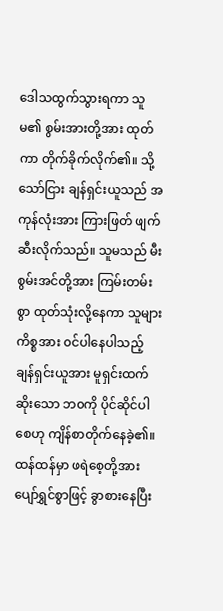ဒေါသထွက်သွားရကာ သူမ၏ စွမ်းအားတို့အား ထုတ်ကာ တိုက်ခိုက်လိုက်၏။ သို့သော်ငြား ချန်ရှင်းယူသည် အကုန်လုံးအား ကြားဖြတ် ဖျက်ဆီးလိုက်သည်။ သူမသည် မီးစွမ်းအင်တို့အား ကြမ်းတမ်းစွာ ထုတ်သုံးလို့နေကာ သူများကိစ္စအား ၀င်ပါနေပါသည့် ချန်ရှင်းယူအား မူရှင်းထက်ဆိုးသော ဘ၀ကို ပိုင်ဆိုင်ပါစေဟု ကျိန်စာတိုက်နေခဲ့၏။
ထန်ထန်မှာ ဖရဲစေ့တို့အား ပျော်ရွှင်စွာဖြင့် ခွာစားနေပြီး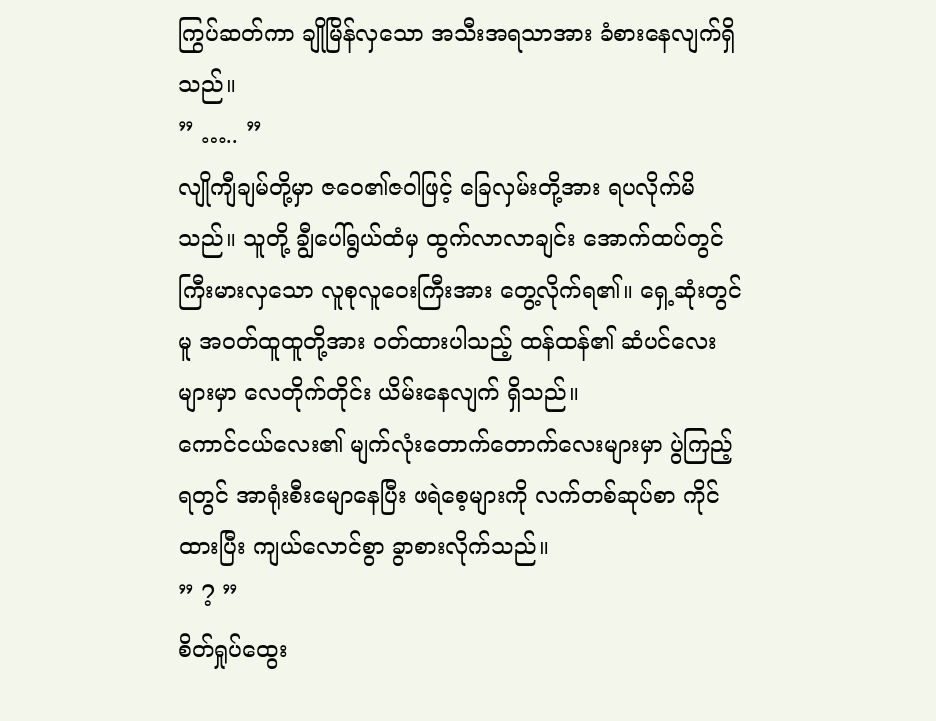ကြွပ်ဆတ်ကာ ချိုမြိန်လှသော အသီးအရသာအား ခံစားနေလျက်ရှိသည်။
” ….. ”
လျိုကျီချမ်တို့မှာ ဇဝေ၏ဇဝါဖြင့် ခြေလှမ်းတို့အား ရပလိုက်မိသည်။ သူတို့ ချွီပေါ်ရွယ်ထံမှ ထွက်လာလာချင်း အောက်ထပ်တွင် ကြီးမားလှသော လူစုလူဝေးကြီးအား တွေ့လိုက်ရ၏။ ရှေ့ဆုံးတွင်မူ အ၀တ်ထူထူတို့အား ၀တ်ထားပါသည့် ထန်ထန်၏ ဆံပင်လေးများမှာ လေတိုက်တိုင်း ယိမ်းနေလျက် ရှိသည်။
ကောင်ငယ်လေး၏ မျက်လုံးတောက်တောက်လေးများမှာ ပွဲကြည့်ရတွင် အာရုံးစီးမျောနေပြီး ဖရဲစေ့များကို လက်တစ်ဆုပ်စာ ကိုင်ထားပြီး ကျယ်လောင်စွာ ခွာစားလိုက်သည်။
” ? ”
စိတ်ရှုပ်ထွေး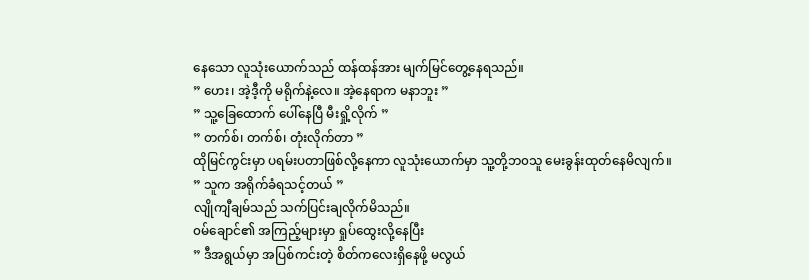နေသော လူသုံးယောက်သည် ထန်ထန်အား မျက်မြင်တွေ့နေရသည်။
” ဟေး၊ အဲ့ဒီ့ကို မရိုက်နဲ့လေ။ အဲ့နေရာက မနာဘူး ”
” သူ့ခြေထောက် ပေါ်နေပြီ မီးရှို့လိုက် ”
” တက်စ်၊ တက်စ်၊ တုံးလိုက်တာ ”
ထိုမြင်ကွင်းမှာ ပရမ်းပတာဖြစ်လို့နေကာ လူသုံးယောက်မှာ သူ့တို့ဘ၀သူ မေးခွန်းထုတ်နေမိလျက်။
” သူက အရိုက်ခံရသင့်တယ် ”
လျိုကျီချမ်သည် သက်ပြင်းချလိုက်မိသည်။
၀မ်ချောင်၏ အကြည့်များမှာ ရှုပ်ထွေးလို့နေပြီး
” ဒီအရွယ်မှာ အပြစ်ကင်းတဲ့ စိတ်ကလေးရှိနေဖို့ မလွယ်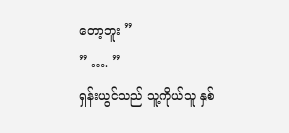တော့ဘူး ”
” …. ”
ရှန်းယွင်သည် သူ့ကိုယ်သူ နှစ်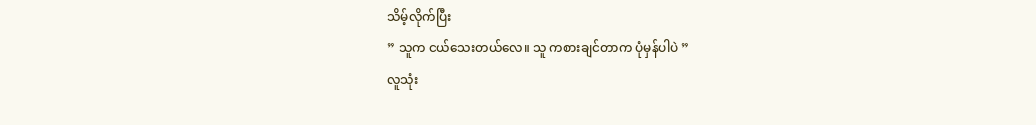သိမ့်လိုက်ပြီး
” သူက ငယ်သေးတယ်လေ။ သူ ကစားချင်တာက ပုံမှန်ပါပဲ ”
လူသုံး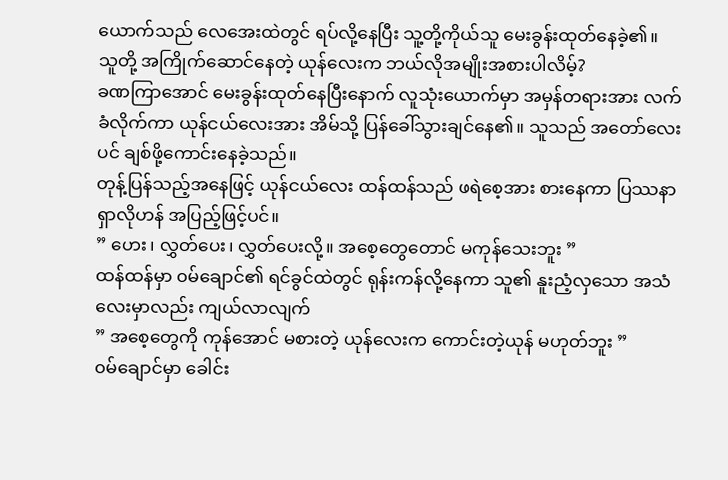ယောက်သည် လေအေးထဲတွင် ရပ်လို့နေပြီး သူ့တို့ကိုယ်သူ မေးခွန်းထုတ်နေခဲ့၏။
သူတို့ အကြိုက်ဆောင်နေတဲ့ ယုန်လေးက ဘယ်လိုအမျိုးအစားပါလိမ့်?
ခဏကြာအောင် မေးခွန်းထုတ်နေပြီးနောက် လူသုံးယောက်မှာ အမှန်တရားအား လက်ခံလိုက်ကာ ယုန်ငယ်လေးအား အိမ်သို့ ပြန်ခေါ်သွားချင်နေ၏။ သူသည် အတော်လေးပင် ချစ်ဖို့ကောင်းနေခဲ့သည်။
တုန့်ပြန်သည့်အနေဖြင့် ယုန်ငယ်လေး ထန်ထန်သည် ဖရဲစေ့အား စားနေကာ ပြဿနာ ရှာလိုဟန် အပြည့်ဖြင့်ပင်။
” ဟေး၊ လွှတ်ပေး၊ လွှတ်ပေးလို့။ အစေ့တွေတောင် မကုန်သေးဘူး ”
ထန်ထန်မှာ ၀မ်ချောင်၏ ရင်ခွင်ထဲတွင် ရုန်းကန်လို့နေကာ သူ၏ နူးညံ့လှသော အသံလေးမှာလည်း ကျယ်လာလျက်
” အစေ့တွေကို ကုန်အောင် မစားတဲ့ ယုန်လေးက ကောင်းတဲ့ယုန် မဟုတ်ဘူး ”
၀မ်ချောင်မှာ ခေါင်း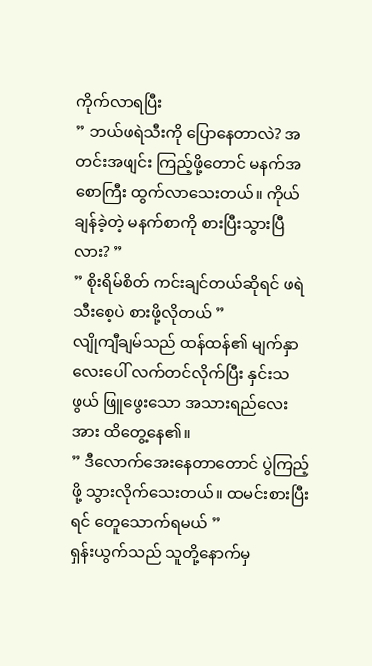ကိုက်လာရပြီး
” ဘယ်ဖရဲသီးကို ပြောနေတာလဲ? အတင်းအဖျင်း ကြည့်ဖို့တောင် မနက်အစောကြီး ထွက်လာသေးတယ်။ ကိုယ် ချန်ခဲ့တဲ့ မနက်စာကို စားပြီးသွားပြီလား? ”
” စိုးရိမ်စိတ် ကင်းချင်တယ်ဆိုရင် ဖရဲသီးစေ့ပဲ စားဖို့လိုတယ် ”
လျိုကျီချမ်သည် ထန်ထန်၏ မျက်နှာလေးပေါ် လက်တင်လိုက်ပြီး နှင်းသဖွယ် ဖြူဖွေးသော အသားရည်လေးအား ထိတွေ့နေ၏။
” ဒီလောက်အေးနေတာတောင် ပွဲကြည့်ဖို့ သွားလိုက်သေးတယ်။ ထမင်းစားပြီးရင် တေူသောက်ရမယ် ”
ရှန်းယွက်သည် သူတို့နောက်မှ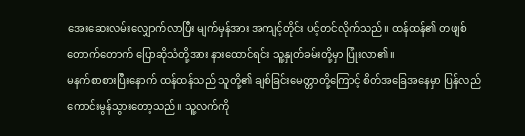အေးဆေးလမ်းလျှောက်လာပြီး မျက်မှန်အား အကျင့်တိုင်း ပင့်တင်လိုက်သည်။ ထန်ထန်၏ တဖျစ်တောက်တောက် ပြောဆိုသံတို့အား နားထောင်ရင်း သူ့နှုတ်ခမ်းတို့မှာ ပြုံးလာ၏။
မနက်စာစားပြီးနောက် ထန်ထန်သည် သူတို့၏ ချစ်ခြင်းမေတ္တာတို့ကြောင့် စိတ်အခြေအနေမှာ ပြန်လည်ကောင်းမွန်သွားတော့သည်။ သူ့လက်ကို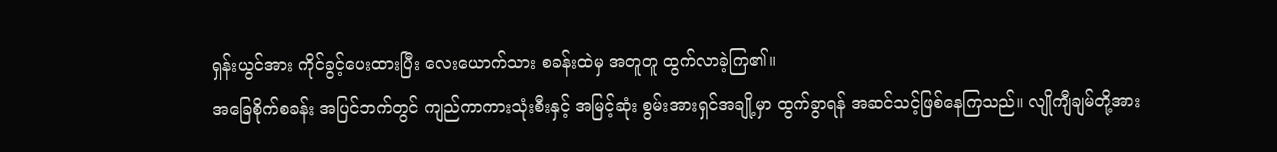ရှန်းယွင်အား ကိုင်ခွင့်ပေးထားပြီး လေးယောက်သား စခန်းထဲမှ အတူတူ ထွက်လာခဲ့ကြ၏။
အခြေစိုက်စခန်း အပြင်ဘက်တွင် ကျည်ကာကားသုံးစီးနှင့် အမြင့်ဆုံး စွမ်းအားရှင်အချို့မှာ ထွက်ခွာရန် အဆင်သင့်ဖြစ်နေကြသည်။ လျိုကျီချမ်တို့အား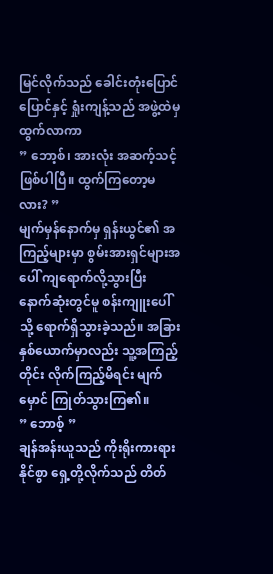မြင်လိုက်သည် ခေါင်းတုံးပြောင်ပြောင်နှင့် ရှုံးကျန့်သည် အဖွဲ့ထဲမှ ထွက်လာကာ
” ဘော့စ်၊ အားလုံး အဆက့်သင့်ဖြစ်ပါပြီ။ ထွက်ကြတော့မလား? ”
မျက်မှန်နောက်မှ ရှန်းယွင်၏ အကြည့်များမှာ စွမ်းအားရှင်များအပေါ် ကျရောက်လို့သွားပြီး နောက်ဆုံးတွင်မူ စန်းကျူးပေါ်သို့ ရောက်ရှိသွားခဲ့သည်။ အခြားနှစ်ယောက်မှာလည်း သူ့အကြည့်တိုင်း လိုက်ကြည့်မိရင်း မျက်မှောင် ကြုတ်သွားကြ၏။
” ဘောစ့် ”
ချန်အန်းယူသည် ကိုးရိုးကားရားနိုင်စွာ ရှေ့တို့လိုက်သည် တိတ်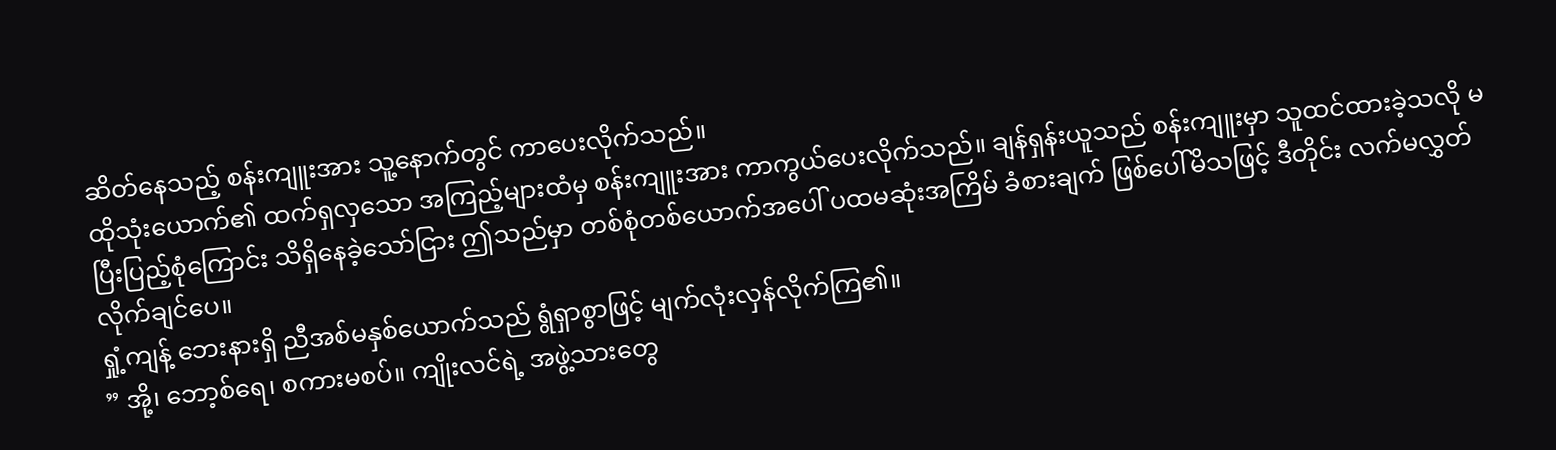ဆိတ်နေသည့် စန်းကျူးအား သူ့နောက်တွင် ကာပေးလိုက်သည်။
ထိုသုံးယောက်၏ ထက်ရှလှသော အကြည့်များထံမှ စန်းကျူးအား ကာကွယ်ပေးလိုက်သည်။ ချန်ရှန်းယူသည် စန်းကျူးမှာ သူထင်ထားခဲ့သလို မပြီးပြည့်စုံကြောင်း သိရှိနေခဲ့သော်ငြား ဤသည်မှာ တစ်စုံတစ်ယောက်အပေါ် ပထမဆုံးအကြိမ် ခံစားချက် ဖြစ်ပေါ်မိသဖြင့် ဒီတိုင်း လက်မလွှတ်လိုက်ချင်ပေ။
ရှုံ့ကျန့် ဘေးနားရှိ ညီအစ်မနှစ်ယောက်သည် ရွံရှာစွာဖြင့် မျက်လုံးလှန်လိုက်ကြ၏။
” အို့၊ ဘော့စ်ရေ၊ စကားမစပ်။ ကျိုးလင်ရဲ့ အဖွဲ့သားတွေ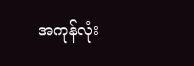အကုန်လုံး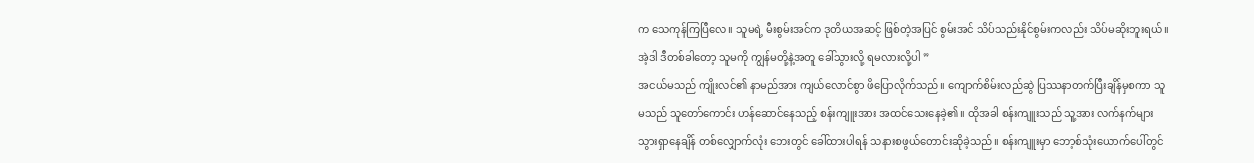က သေကုန်ကြပြီလေ။ သူမရဲ့ မီးစွမ်းအင်က ဒုတိယအဆင့် ဖြစ်တဲ့အပြင် စွမ်းအင် သိပ်သည်းနိုင်စွမ်းကလည်း သိပ်မဆိုးဘူးရယ်။ အဲ့ဒါ ဒီတစ်ခါတော့ သူမကို ကျွန်မတို့နဲ့အတူ ခေါ်သွားလို့ ရမလားလို့ပါ ”
အငယ်မသည် ကျိုးလင်၏ နာမည်အား ကျယ်လောင်စွာ ဖိပြောလိုက်သည်။ ကျောက်စိမ်းလည်ဆွဲ ပြဿနာတက်ပြီးချိန်မှစကာ သူမသည် သူတော်ကောင်း ဟန်ဆောင်နေသည့် စန်းကျူးအား အထင်သေးနေခဲ့၏။ ထိုအခါ စန်းကျူးသည် သူ့အား လက်နက်များ သွားရှာနေချိန် တစ်လျှောက်လုံး ဘေးတွင် ခေါ်ထားပါရန် သနားစဖွယ်တောင်းဆိုခဲ့သည်။ စန်းကျူးမှာ ဘော့စ်သုံးယောက်ပေါ်တွင်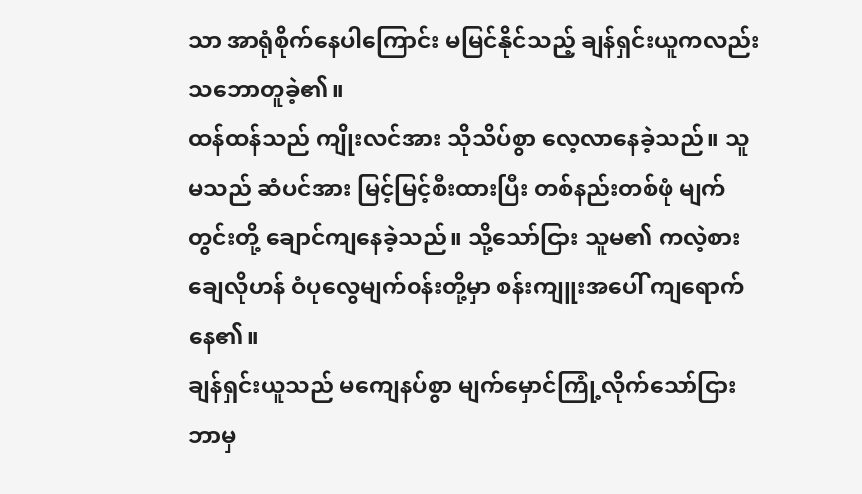သာ အာရုံစိုက်နေပါကြောင်း မမြင်နိုင်သည့် ချန်ရှင်းယူကလည်း သဘောတူခဲ့၏။
ထန်ထန်သည် ကျိုးလင်အား သိုသိပ်စွာ လေ့လာနေခဲ့သည်။ သူမသည် ဆံပင်အား မြင့်မြင့်စီးထားပြီး တစ်နည်းတစ်ဖုံ မျက်တွင်းတို့ ချောင်ကျနေခဲ့သည်။ သို့သော်ငြား သူမ၏ ကလဲ့စားချေလိုဟန် ဝံပုလွေမျက်၀န်းတို့မှာ စန်းကျူးအပေါ် ကျရောက်နေ၏။
ချန်ရှင်းယူသည် မကျေနပ်စွာ မျက်မှောင်ကြုံ့လိုက်သော်ငြား ဘာမှ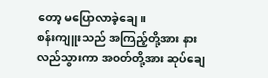တော့ မပြောလာခဲ့ချေ။
စန်းကျူးသည် အကြည့်တို့အား နားလည်သွားကာ အ၀တ်တို့အား ဆုပ်ချေ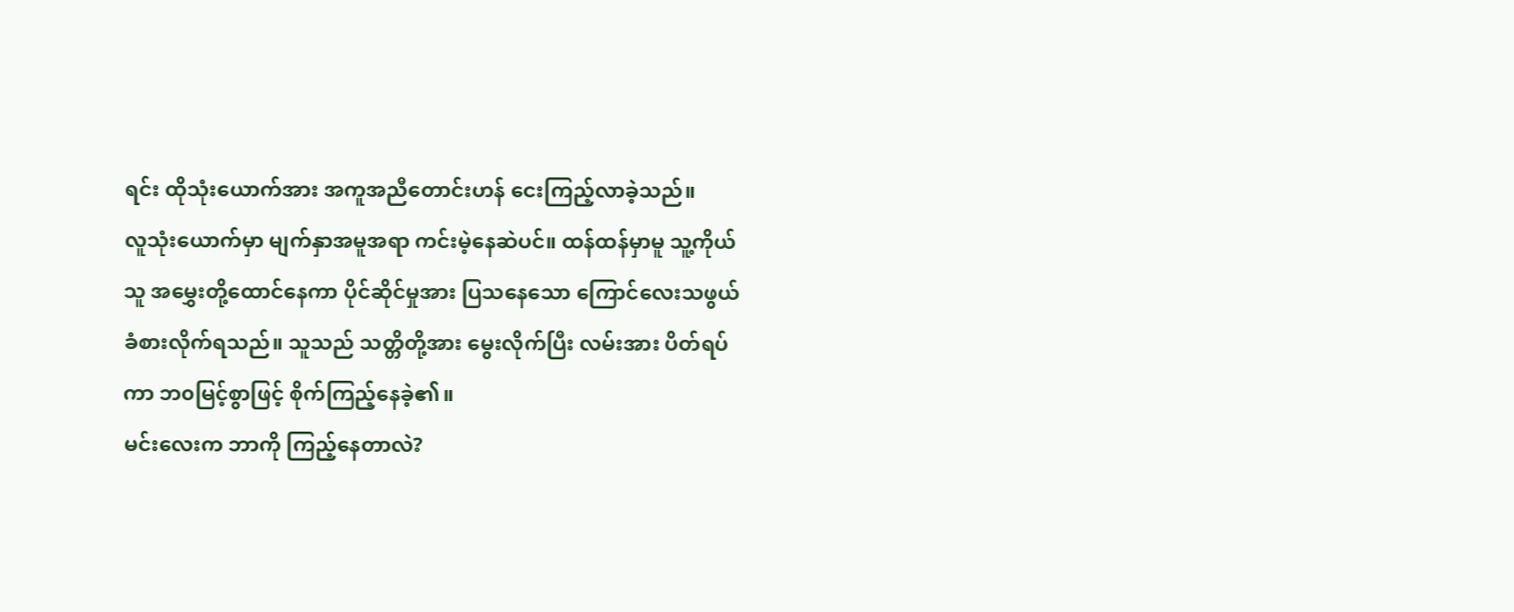ရင်း ထိုသုံးယောက်အား အကူအညီတောင်းဟန် ငေးကြည့်လာခဲ့သည်။
လူသုံးယောက်မှာ မျက်နှာအမူအရာ ကင်းမဲ့နေဆဲပင်။ ထန်ထန်မှာမူ သူ့ကိုယ်သူ အမွှေးတို့ထောင်နေကာ ပိုင်ဆိုင်မှုအား ပြသနေသော ကြောင်လေးသဖွယ် ခံစားလိုက်ရသည်။ သူသည် သတ္တိတို့အား မွေးလိုက်ပြီး လမ်းအား ပိတ်ရပ်ကာ ဘ၀မြင့်စွာဖြင့် စိုက်ကြည့်နေခဲ့၏။
မင်းလေးက ဘာကို ကြည့်နေတာလဲ?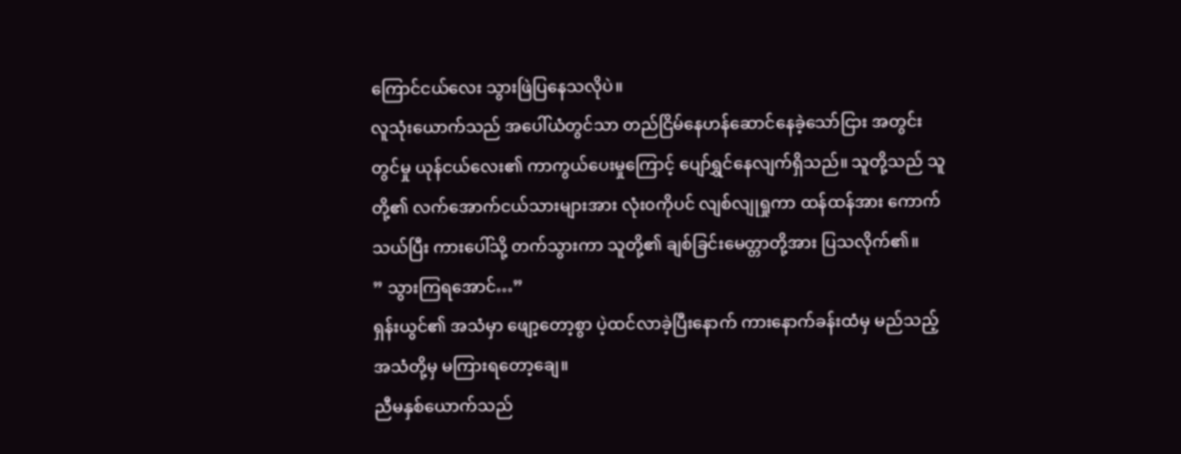ကြောင်ငယ်လေး သွားဖြဲပြနေသလိုပဲ။
လူသုံးယောက်သည် အပေါ်ယံတွင်သာ တည်ငြိမ်နေဟန်ဆောင်နေခဲ့သော်ငြား အတွင်းတွင်မှု ယုန်ငယ်လေး၏ ကာကွယ်ပေးမှုကြောင့် ပျော်ရွှင်နေလျက်ရှိသည်။ သူတို့သည် သူတို့၏ လက်အောက်ငယ်သားများအား လုံး၀ကိုပင် လျစ်လျုရှုကာ ထန်ထန်အား ကောက်သယ်ပြီး ကားပေါ်သို့ တက်သွားကာ သူတို့၏ ချစ်ခြင်းမေတ္တာတို့အား ပြသလိုက်၏။
” သွားကြရအောင်…”
ရှန်းယွင်၏ အသံမှာ ဖျော့တော့စွာ ပဲ့ထင်လာခဲ့ပြီးနောက် ကားနောက်ခန်းထံမှ မည်သည့်အသံတို့မှ မကြားရတော့ချေ။
ညီမနှစ်ယောက်သည်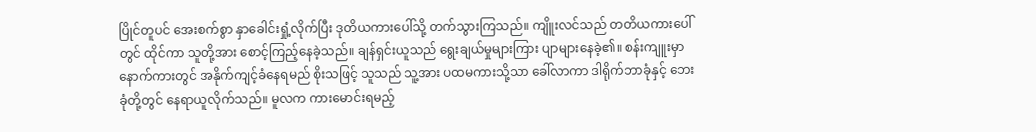ပြိုင်တူပင် အေးစက်စွာ နှာခေါင်းရှုံ့လိုက်ပြီး ဒုတိယကားပေါ်သို့ တက်သွားကြသည်။ ကျိူးလင်သည် တတိယကားပေါ်တွင် ထိုင်ကာ သူတို့အား စောင့်ကြည့်နေခဲ့သည်။ ချန်ရှင်းယူသည် ရွေးချယ်မှုများကြား ပျာများနေခဲ့၏။ စန်းကျူးမှာ နောက်ကားတွင် အနိုက်ကျင့်ခံနေရမည် စိုးသဖြင့် သူသည် သူ့အား ပထမကားသို့သာ ခေါ်လာကာ ဒါရိုက်ဘာခုံနှင့် ဘေးခုံတို့တွင် နေရာယူလိုက်သည်။ မူလက ကားမောင်းရမည့်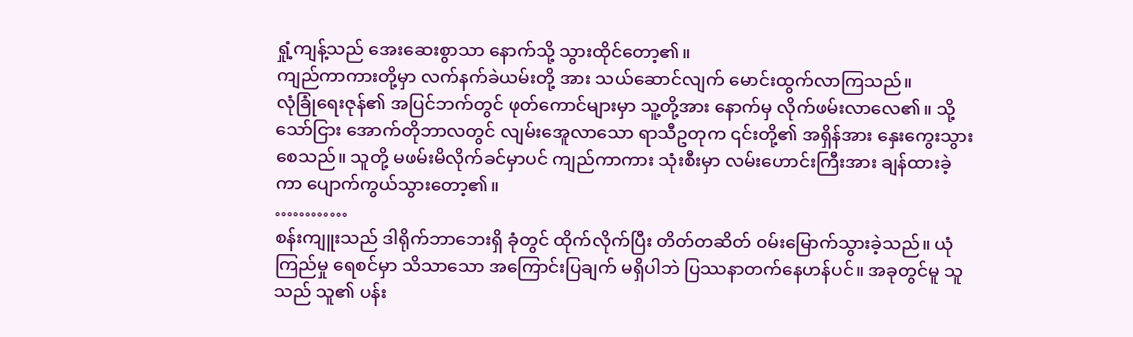ရှုံ့ကျန့်သည် အေးဆေးစွာသာ နောက်သို့ သွားထိုင်တော့၏။
ကျည်ကာကားတို့မှာ လက်နက်ခဲယမ်းတို့ အား သယ်ဆောင်လျက် မောင်းထွက်လာကြသည်။
လုံခြုံရေးဇုန်၏ အပြင်ဘက်တွင် ဖုတ်ကောင်များမှာ သူ့တို့အား နောက်မှ လိုက်ဖမ်းလာလေ၏။ သို့သော်ငြား အောက်တိုဘာလတွင် လျမ်းအေူလာသော ရာသီဥတုက ၎င်းတို့၏ အရှိန်အား နှေးကွေးသွားစေသည်။ သူတို့ မဖမ်းမိလိုက်ခင်မှာပင် ကျည်ကာကား သုံးစီးမှာ လမ်းဟောင်းကြီးအား ချန်ထားခဲ့ကာ ပျောက်ကွယ်သွားတော့၏။
…………
စန်းကျူးသည် ဒါရိုက်ဘာဘေးရှိ ခုံတွင် ထိုက်လိုက်ပြီး တိတ်တဆိတ် ၀မ်းမြောက်သွားခဲ့သည်။ ယုံကြည်မှု ရေစင်မှာ သိသာသော အကြောင်းပြချက် မရှိပါဘဲ ပြဿနာတက်နေဟန်ပင်။ အခုတွင်မူ သူသည် သူ၏ ပန်း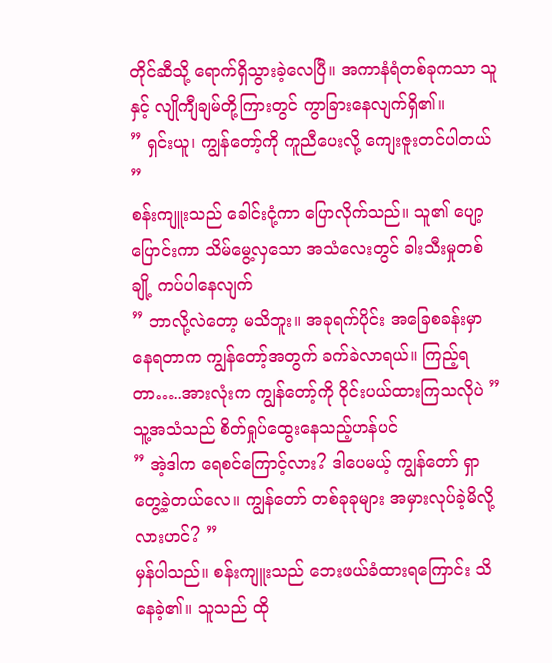တိုင်ဆီသို့ ရောက်ရှိသွားခဲ့လေပြီ။ အကာနံရံတစ်ခုကသာ သူနှင့် လျိုကျီချမ်တို့ကြားတွင် ကွာခြားနေလျက်ရှိ၏။
” ရှင်းယူ၊ ကျွန်တော့်ကို ကူညီပေးလို့ ကျေးဇူးတင်ပါတယ် ”
စန်းကျူးသည် ခေါင်းငုံ့ကာ ပြောလိုက်သည်။ သူ၏ ပျော့ပြောင်းကာ သိမ်မွေ့လှသော အသံလေးတွင် ခါးသီးမှုတစ်ချို့ ကပ်ပါနေလျက်
” ဘာလို့လဲတော့ မသိဘူး။ အခုရက်ပိုင်း အခြေစခန်းမှာ နေရတာက ကျွန်တော့်အတွက် ခက်ခဲလာရယ်။ ကြည့်ရတာ…..အားလုံးက ကျွန်တော့်ကို ဝိုင်းပယ်ထားကြသလိုပဲ ”
သူ့အသံသည် စိတ်ရှုပ်ထွေးနေသည့်ဟန်ပင်
” အဲ့ဒါက ရေစင်ကြောင့်လား? ဒါပေမယ့် ကျွန်တော် ရှာတွေ့ခဲ့တယ်လေ။ ကျွန်တော် တစ်ခုခုများ အမှားလုပ်ခဲ့မိလို့လားဟင်? ”
မှန်ပါသည်။ စန်းကျူးသည် ဘေးဖယ်ခံထားရကြောင်း သိနေခဲ့၏။ သူသည် ထို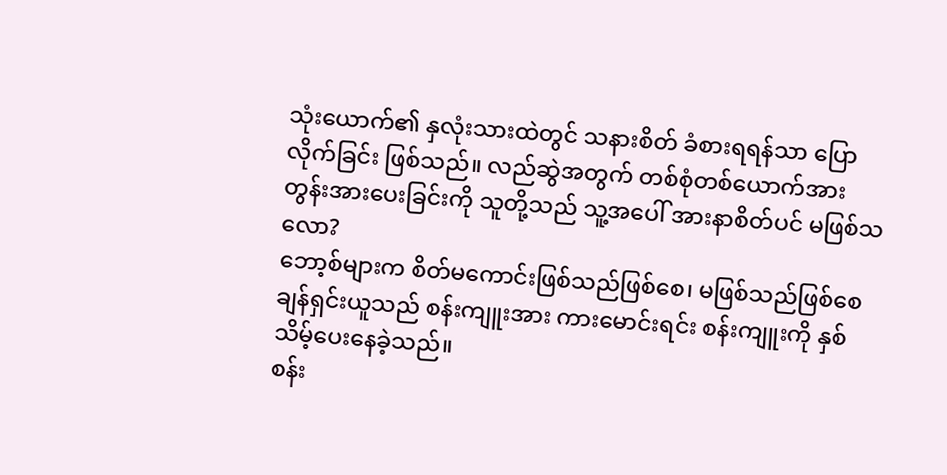သုံးယောက်၏ နှလုံးသားထဲတွင် သနားစိတ် ခံစားရရန်သာ ပြောလိုက်ခြင်း ဖြစ်သည်။ လည်ဆွဲအတွက် တစ်စုံတစ်ယောက်အား တွန်းအားပေးခြင်းကို သူတို့သည် သူ့အပေါ် အားနာစိတ်ပင် မဖြစ်သလော?
ဘော့စ်များက စိတ်မကောင်းဖြစ်သည်ဖြစ်စေ၊ မဖြစ်သည်ဖြစ်စေ ချန်ရှင်းယူသည် စန်းကျူးအား ကားမောင်းရင်း စန်းကျူးကို နှစ်သိမ့်ပေးနေခဲ့သည်။
စန်း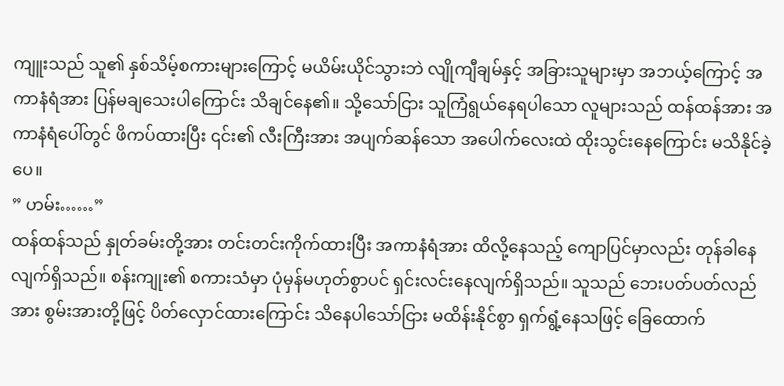ကျူးသည် သူ၏ နှစ်သိမ့်စကားများကြောင့် မယိမ်းယိုင်သွားဘဲ လျိုကျီချမ်နှင့် အခြားသူများမှာ အဘယ့်ကြောင့် အကာနံရံအား ပြန်မချသေးပါကြောင်း သိချင်နေ၏။ သို့သော်ငြား သူကြံရွယ်နေရပါသော လူများသည် ထန်ထန်အား အကာနံရံပေါ်တွင် ဖိကပ်ထားပြီး ၎င်း၏ လီးကြီးအား အပျက်ဆန်သော အပေါက်လေးထဲ ထိုးသွင်းနေကြောင်း မသိနိုင်ခဲ့ပေ။
” ဟမ်း……”
ထန်ထန်သည် နှုတ်ခမ်းတို့အား တင်းတင်းကိုက်ထားပြီး အကာနံရံအား ထိလို့နေသည့် ကျောပြင်မှာလည်း တုန်ခါနေလျက်ရှိသည်။ စန်းကျုး၏ စကားသံမှာ ပုံမှန်မဟုတ်စွာပင် ရှင်းလင်းနေလျက်ရှိသည်။ သူသည် ဘေးပတ်ပတ်လည်အား စွမ်းအားတို့ဖြင့် ပိတ်လှောင်ထားကြောင်း သိနေပါသော်ငြား မထိန်းနိုင်စွာ ရှက်ရွံ့နေသဖြင့် ခြေထောက်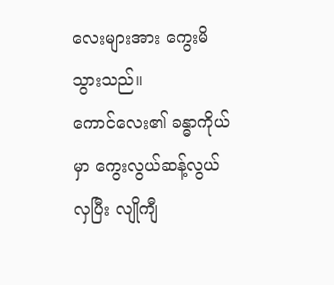လေးများအား ကွေးမိသွားသည်။
ကောင်လေး၏ ခန္ဓာကိုယ်မှာ ကွေးလွယ်ဆန့်လွယ်လှပြီး လျိုကျီ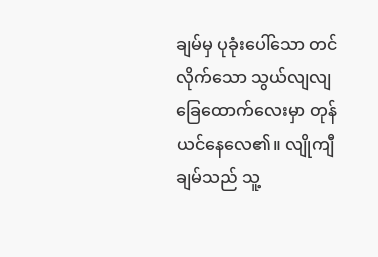ချမ်မှ ပုခုံးပေါ်သော တင်လိုက်သော သွယ်လျလျ ခြေထောက်လေးမှာ တုန်ယင်နေလေ၏။ လျိုကျီချမ်သည် သူ့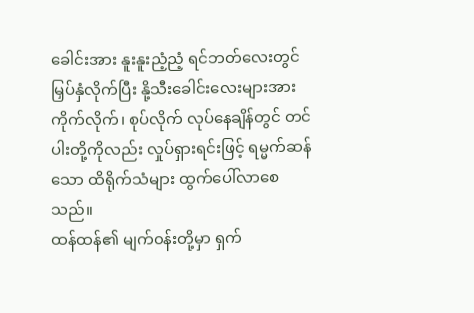ခေါင်းအား နူးနူးညံ့ညံ့ ရင်ဘတ်လေးတွင် မြှပ်နှံလိုက်ပြီး နို့သီးခေါင်းလေးများအား ကိုက်လိုက်၊ စုပ်လိုက် လုပ်နေချိန်တွင် တင်ပါးတို့ကိုလည်း လှုပ်ရှားရင်းဖြင့် ရမ္မက်ဆန်သော ထိရိုက်သံများ ထွက်ပေါ်လာစေသည်။
ထန်ထန်၏ မျက်၀န်းတို့မှာ ရှက်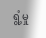ရွံ့မှု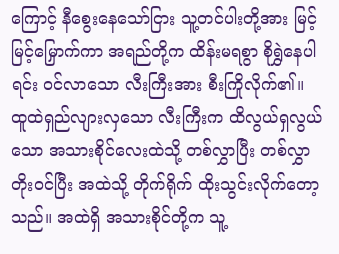ကြောင့် နီစွေးနေသော်ငြား သူ့တင်ပါးတို့အား မြင့်မြင့်မြှောက်ကာ အရည်တို့က ထိန်းမရစွာ စိုရွှဲနေပါရင်း ၀င်လာသော လီးကြီးအား စီးကြိုလိုက်၏။
ထူထဲရှည်လျားလှသော လီးကြီးက ထိလွယ်ရှလွယ်သော အသားစိုင်လေးထဲသို့ တစ်လွှာပြီး တစ်လွှာ တိုး၀င်ပြီး အထဲသို့ တိုက်ရိုက် ထိုးသွင်းလိုက်တော့သည်။ အထဲရှိ အသားစိုင်တို့က သူ့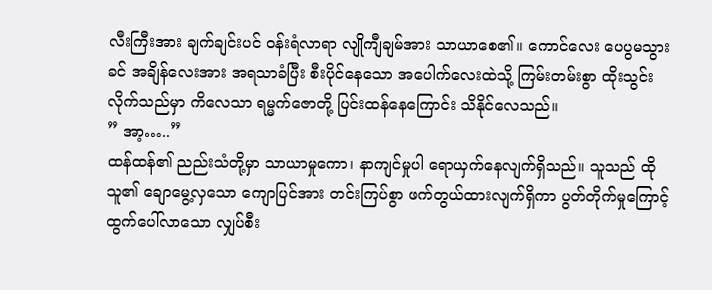လီးကြီးအား ချက်ချင်းပင် ၀န်းရံလာရာ လျိုကျီချမ်အား သာယာစေ၏။ ကောင်လေး ပေပွမသွားခင် အချိန်လေးအား အရသာခံပြီး စီးပိုင်နေသော အပေါက်လေးထဲသို့ ကြမ်းတမ်းစွာ ထိုးသွင်းလိုက်သည်မှာ ကိလေသာ ရမ္မက်ဇောတို့ ပြင်းထန်နေကြောင်း သိနိုင်လေသည်။
” အာ့…..”
ထန်ထန်၏ ညည်းသံတို့မှာ သာယာမှုကော၊ နာကျင်မှုပါ ရောယှက်နေလျက်ရှိသည်။ သူသည် ထိုသူ၏ ချောမွေ့လှသော ကျောပြင်အား တင်းကြပ်စွာ ဖက်တွယ်ထားလျက်ရှိကာ ပွတ်တိုက်မှုကြောင့် ထွက်ပေါ်လာသော လျှပ်စီး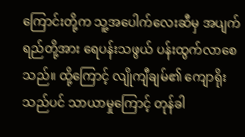ကြောင်းတို့က သူ့အပေါက်လေးဆီမှ အပျက်ရည်တို့အား ရေပန်းသဖွယ် ပန်းထွက်လာစေသည်။ ထို့ကြောင့် လျိုကျီချမ်၏ ကျောရိုးသည်ပင် သာယာမှုကြောင့် တုန်ခါ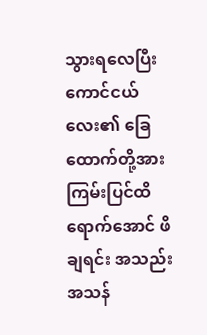သွားရလေပြီး ကောင်ငယ်လေး၏ ခြေထောက်တို့အား ကြမ်းပြင်ထိရောက်အောင် ဖိချရင်း အသည်းအသန်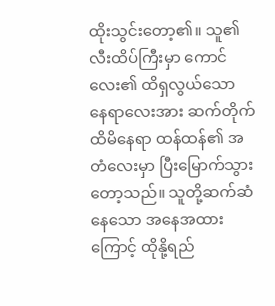ထိုးသွင်းတော့၏။ သူ၏ လီးထိပ်ကြီးမှာ ကောင်လေး၏ ထိရှလွယ်သော နေရာလေးအား ဆက်တိုက်ထိမိနေရာ ထန်ထန်၏ အတံလေးမှာ ပြီးမြောက်သွားတော့သည်။ သူတို့ဆက်ဆံနေသော အနေအထားကြောင့် ထိုနို့ရည်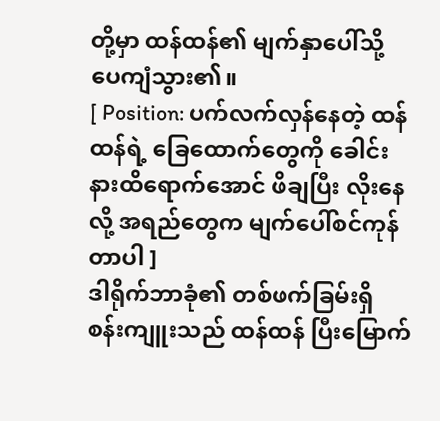တို့မှာ ထန်ထန်၏ မျက်နှာပေါ်သို့ ပေကျံသွား၏။
[ Position: ပက်လက်လှန်နေတဲ့ ထန်ထန်ရဲ့ ခြေထောက်တွေကို ခေါင်းနားထိရောက်အောင် ဖိချပြီး လိုးနေလို့ အရည်တွေက မျက်ပေါ်စင်ကုန်တာပါ ]
ဒါရိုက်ဘာခုံ၏ တစ်ဖက်ခြမ်းရှိ စန်းကျူးသည် ထန်ထန် ပြီးမြောက်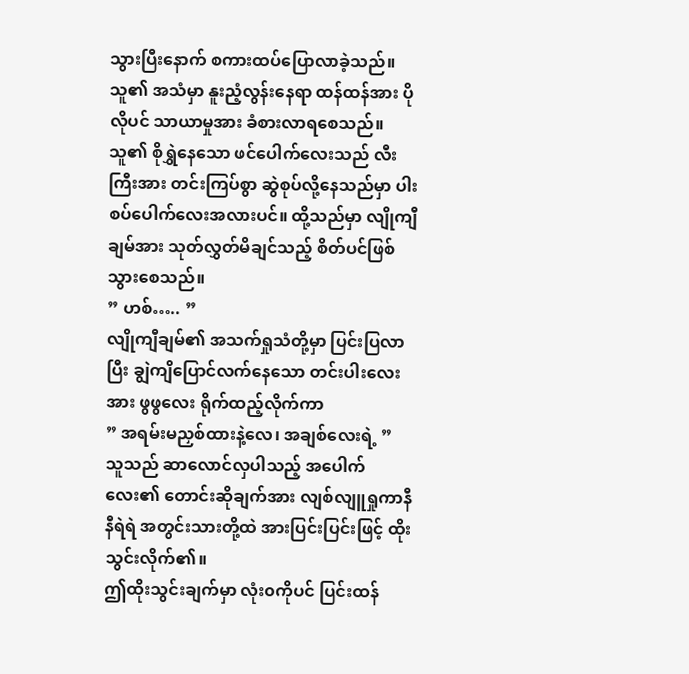သွားပြီးနောက် စကားထပ်ပြောလာခဲ့သည်။ သူ၏ အသံမှာ နူးညံ့လွန်းနေရာ ထန်ထန်အား ပိုလိုပင် သာယာမှုအား ခံစားလာရစေသည်။ သူ၏ စိုရွှဲနေသော ဖင်ပေါက်လေးသည် လီးကြီးအား တင်းကြပ်စွာ ဆွဲစုပ်လို့နေသည်မှာ ပါးစပ်ပေါက်လေးအလားပင်။ ထို့သည်မှာ လျိုကျီချမ်အား သုတ်လွှတ်မိချင်သည့် စိတ်ပင်ဖြစ်သွားစေသည်။
” ဟစ်….. ”
လျိုကျီချမ်၏ အသက်ရှုသံတို့မှာ ပြင်းပြလာပြီး ချွဲကျိပြောင်လက်နေသော တင်းပါးလေးအား ဖွဖွလေး ရိုက်ထည့်လိုက်ကာ
” အရမ်းမညှစ်ထားနဲ့လေ၊ အချစ်လေးရဲ့ ”
သူသည် ဆာလောင်လှပါသည့် အပေါက်လေး၏ တောင်းဆိုချက်အား လျစ်လျူရှုကာနီနီရဲရဲ အတွင်းသားတို့ထဲ အားပြင်းပြင်းဖြင့် ထိုးသွင်းလိုက်၏။
ဤထိုးသွင်းချက်မှာ လုံး၀ကိုပင် ပြင်းထန်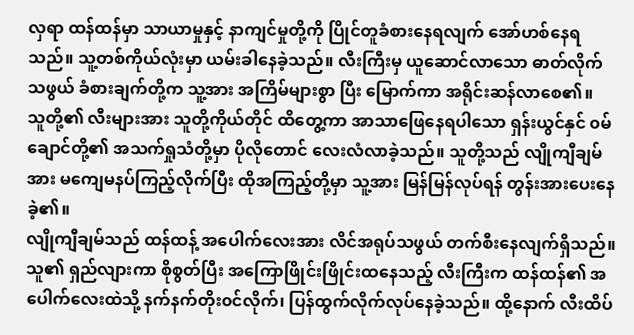လှရာ ထန်ထန်မှာ သာယာမှုနှင့် နာကျင်မှုတို့ကို ပြိုင်တူခံစားနေရလျက် အော်ဟစ်နေရသည်။ သူ့တစ်ကိုယ်လုံးမှာ ယမ်းခါနေခဲ့သည်။ လီးကြီးမှ ယူဆောင်လာသော ဓာတ်လိုက်သဖွယ် ခံစားချက်တို့က သူ့အား အကြိမ်များစွာ ပြီး မြောက်ကာ အရိုင်းဆန်လာစေ၏။
သူတို့၏ လီးများအား သူတို့ကိုယ်တိုင် ထိတွေ့ကာ အာသာဖြေနေရပါသော ရှန်းယွင်နှင် ၀မ်ချောင်တို့၏ အသက်ရှုသံတို့မှာ ပိုလိုတောင် လေးလံလာခဲ့သည်။ သူတို့သည် လျိုကျီချမ်အား မကျေမနပ်ကြည့်လိုက်ပြီး ထိုအကြည့်တို့မှာ သူ့အား မြန်မြန်လုပ်ရန် တွန်းအားပေးနေခဲ့၏။
လျိုကျီချမ်သည် ထန်ထန့် အပေါက်လေးအား လိင်အရုပ်သဖွယ် တက်စီးနေလျက်ရှိသည်။ သူ၏ ရှည်လျားကာ စိုစွတ်ပြီး အကြောဖြိုင်းဖြိုင်းထနေသည့် လီးကြီးက ထန်ထန်၏ အပေါက်လေးထဲသို့ နက်နက်တိုး၀င်လိုက်၊ ပြန်ထွက်လိုက်လုပ်နေခဲ့သည်။ ထို့နောက် လီးထိပ်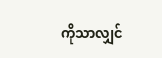ကိုသာလျှင်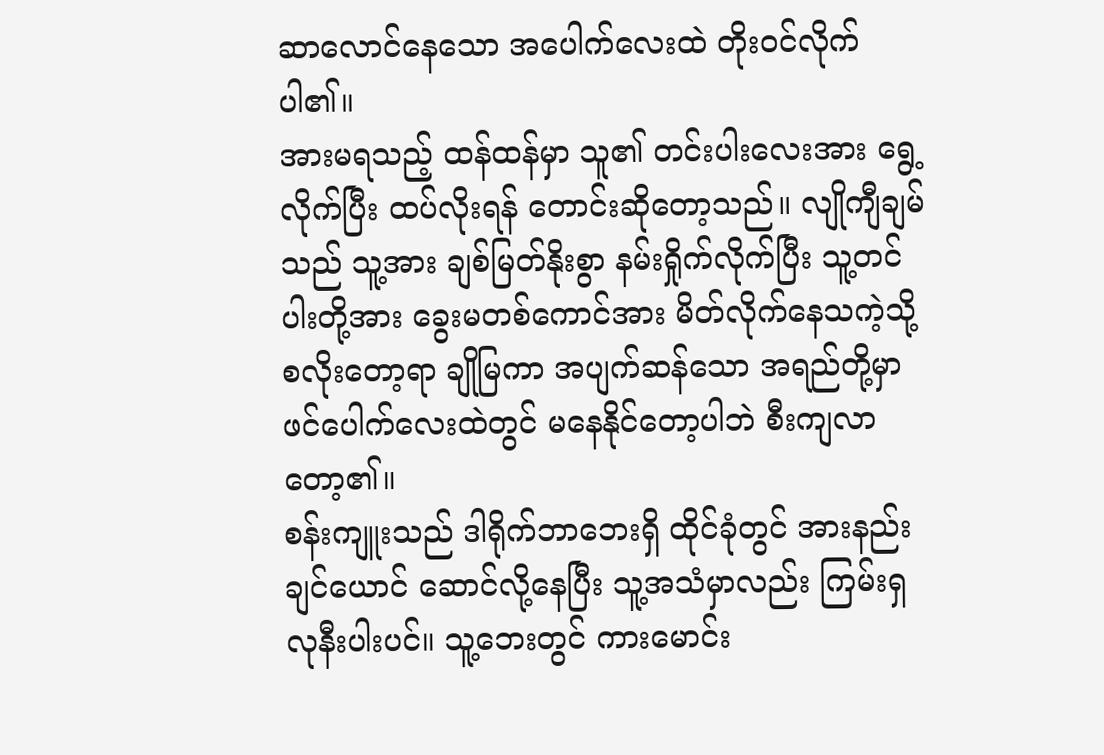ဆာလောင်နေသော အပေါက်လေးထဲ တိုး၀င်လိုက်ပါ၏။
အားမရသည့် ထန်ထန်မှာ သူ၏ တင်းပါးလေးအား ရွေ့လိုက်ပြီး ထပ်လိုးရန် တောင်းဆိုတော့သည်။ လျိုကျီချမ်သည် သူ့အား ချစ်မြတ်နိုးစွာ နမ်းရှိုက်လိုက်ပြီး သူ့တင်ပါးတို့အား ခွေးမတစ်ကောင်အား မိတ်လိုက်နေသကဲ့သို့ စလိုးတော့ရာ ချိုမြကာ အပျက်ဆန်သော အရည်တို့မှာ ဖင်ပေါက်လေးထဲတွင် မနေနိုင်တော့ပါဘဲ စီးကျလာတော့၏။
စန်းကျူးသည် ဒါရိုက်ဘာဘေးရှိ ထိုင်ခုံတွင် အားနည်းချင်ယောင် ဆောင်လို့နေပြီး သူ့အသံမှာလည်း ကြမ်းရှလုနီးပါးပင်။ သူ့ဘေးတွင် ကားမောင်း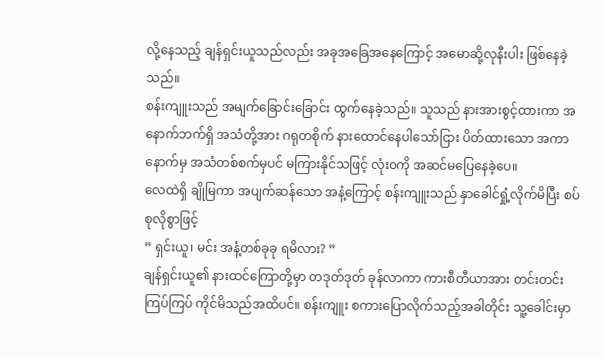လို့နေသည့် ချန်ရှင်းယူသည်လည်း အခုအခြေအနေကြောင့် အမောဆို့လုနီးပါး ဖြစ်နေခဲ့သည်။
စန်းကျူးသည် အမျက်ခြောင်းခြောင်း ထွက်နေခဲ့သည်။ သူသည် နားအားစွင့်ထားကာ အနောက်ဘက်ရှိ အသံတို့အား ဂရုတစိုက် နားထောင်နေပါသော်ငြား ပိတ်ထားသော အကာနောက်မှ အသံတစ်စက်မှပင် မကြားနိုင်သဖြင့် လုံး၀ကို အဆင်မပြေနေခဲ့ပေ။
လေထဲရှိ ချိုမြကာ အပျက်ဆန်သော အနံ့ကြောင့် စန်းကျူးသည် နှာခေါင်ရှုံ့လိုက်မိပြီး စပ်စုလိုစွာဖြင့်
” ရှင်းယူ၊ မင်း အနံ့တစ်ခုခု ရမိလား? ”
ချန်ရှင်းယူ၏ နားထင်ကြောတို့မှာ တဒုတ်ဒုတ် ခုန်လာကာ ကားစီတီယာအား တင်းတင်းကြပ်ကြပ် ကိုင်မိသည်အထိပင်။ စန်းကျူး စကားပြောလိုက်သည့်အခါတိုင်း သူ့ခေါင်းမှာ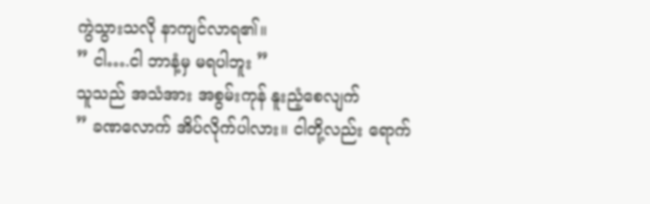ကွဲသွားသလို နာကျင်လာရ၏။
” ငါ….ငါ ဘာနံ့မှ မရပါဘူး ”
သူသည် အသံအား အစွမ်းကုန် နူးညံ့စေလျက်
” ခဏလောက် အိပ်လိုက်ပါလား။ ငါတို့လည်း ရောက်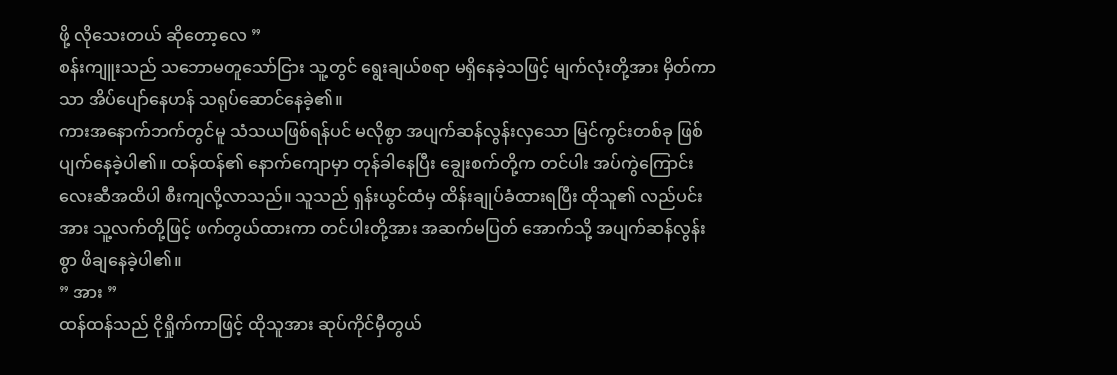ဖို့ လိုသေးတယ် ဆိုတော့လေ ”
စန်းကျူးသည် သဘောမတူသော်ငြား သူ့တွင် ရွေးချယ်စရာ မရှိနေခဲ့သဖြင့် မျက်လုံးတို့အား မှိတ်ကာသာ အိပ်ပျော်နေဟန် သရုပ်ဆောင်နေခဲ့၏။
ကားအနောက်ဘက်တွင်မူ သံသယဖြစ်ရန်ပင် မလိုစွာ အပျက်ဆန်လွန်းလှသော မြင်ကွင်းတစ်ခု ဖြစ်ပျက်နေခဲ့ပါ၏။ ထန်ထန်၏ နောက်ကျောမှာ တုန်ခါနေပြီး ချွေးစက်တို့က တင်ပါး အပ်ကွဲကြောင်းလေးဆီအထိပါ စီးကျလို့လာသည်။ သူသည် ရှန်းယွင်ထံမှ ထိန်းချုပ်ခံထားရပြီး ထိုသူ၏ လည်ပင်းအား သူ့လက်တို့ဖြင့် ဖက်တွယ်ထားကာ တင်ပါးတို့အား အဆက်မပြတ် အောက်သို့ အပျက်ဆန်လွန်းစွာ ဖိချနေခဲ့ပါ၏။
” အား ”
ထန်ထန်သည် ငိုရှိုက်ကာဖြင့် ထိုသူအား ဆုပ်ကိုင်မှီတွယ်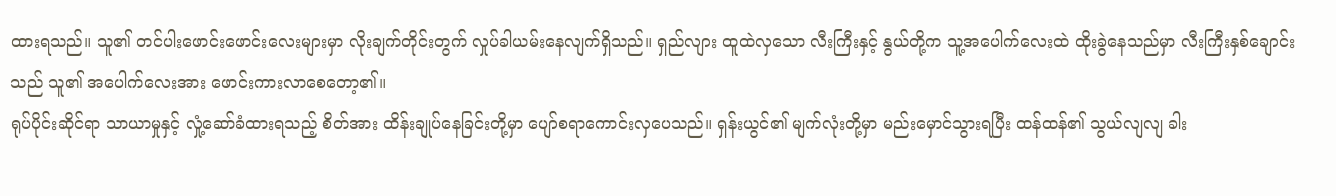ထားရသည်။ သူ၏ တင်ပါးဖောင်းဖောင်းလေးများမှာ လိုးချက်တိုင်းတွက် လှုပ်ခါယမ်းနေလျက်ရှိသည်။ ရှည်လျား ထူထဲလှသော လီးကြီးနှင့် နွယ်တို့က သူ့အပေါက်လေးထဲ ထိုးခွဲနေသည်မှာ လီးကြီးနှစ်ချောင်းသည် သူ၏ အပေါက်လေးအား ဖောင်းကားလာစေတော့၏။
ရုပ်ပိုင်းဆိုင်ရာ သာယာမှုနှင့် လှုံ့ဆော်ခံထားရသည့် စိတ်အား ထိန်းချုပ်နေခြင်းတို့မှာ ပျော်စရာကောင်းလှပေသည်။ ရှန်းယွင်၏ မျက်လုံးတို့မှာ မည်းမှောင်သွားရပြီး ထန်ထန်၏ သွယ်လျလျ ခါး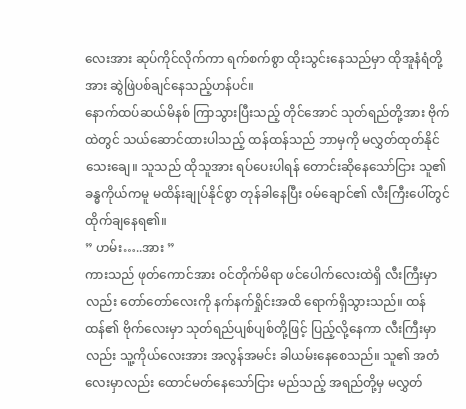လေးအား ဆုပ်ကိုင်လိုက်ကာ ရက်စက်စွာ ထိုးသွင်းနေသည်မှာ ထိုအူနံရံတို့အား ဆွဲဖြဲပစ်ချင်နေသည့်ဟန်ပင်။
နောက်ထပ်ဆယ်မိနစ် ကြာသွားပြီးသည့် တိုင်အောင် သုတ်ရည်တို့အား ဗိုက်ထဲတွင် သယ်ဆောင်ထားပါသည့် ထန်ထန်သည် ဘာမှကို မလွှတ်ထုတ်နိုင်သေးချေ။ သူသည် ထိုသူအား ရပ်ပေးပါရန် တောင်းဆိုနေသော်ငြား သူ၏ ခန္ဓကိုယ်ကမူ မထိန်းချုပ်နိုင်စွာ တုန်ခါနေပြီး ၀မ်ချောင်၏ လီးကြီးပေါ်တွင် ထိုက်ချနေရ၏။
” ဟမ်း…..အား ”
ကားသည် ဖုတ်ကောင်အား ၀င်တိုက်မိရာ ဖင်ပေါက်လေးထဲရှိ လီးကြီးမှာလည်း တော်တော်လေးကို နက်နက်ရှိုင်းအထိ ရောက်ရှိသွားသည်။ ထန်ထန်၏ ဗိုက်လေးမှာ သုတ်ရည်ပျစ်ပျစ်တို့ဖြင့် ပြည့်လို့နေကာ လီးကြီးမှာလည်း သူ့ကိုယ်လေးအား အလွန်အမင်း ခါယမ်းနေစေသည်။ သူ၏ အတံလေးမှာလည်း ထောင်မတ်နေသော်ငြား မည်သည့် အရည်တို့မှ မလွှတ်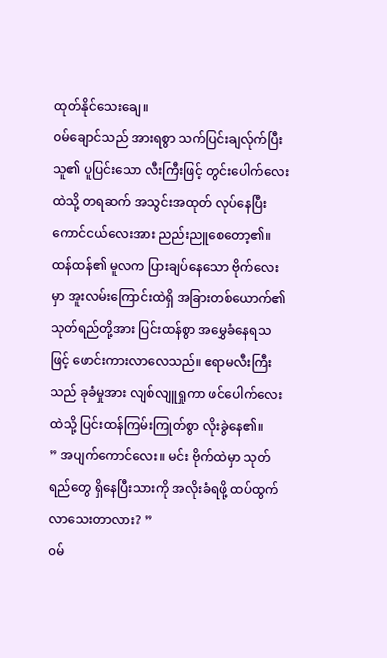ထုတ်နိုင်သေးချေ။
၀မ်ချောင်သည် အားရစွာ သက်ပြင်းချလ်ုက်ပြီး သူ၏ ပူပြင်းသော လီးကြီးဖြင့် တွင်းပေါက်လေးထဲသို့ တရဆက် အသွင်းအထုတ် လုပ်နေပြီး ကောင်ငယ်လေးအား ညည်းညူစေတော့၏။ ထန်ထန်၏ မူလက ပြားချပ်နေသော ဗိုက်လေးမှာ အူးလမ်းကြောင်းထဲရှိ အခြားတစ်ယောက်၏ သုတ်ရည်တို့အား ပြင်းထန်စွာ အမွှေခံနေရသဖြင့် ဖောင်းကားလာလေသည်။ ဧရာမလီးကြီးသည် ခုခံမှုအား လျစ်လျူရှုကာ ဖင်ပေါက်လေးထဲသို့ ပြင်းထန်ကြမ်းကြုတ်စွာ လိုးခွဲနေ၏။
” အပျက်ကောင်လေး။ မင်း ဗိုက်ထဲမှာ သုတ်ရည်တွေ ရှိနေပြီးသားကို အလိုးခံရဖို့ ထပ်ထွက်လာသေးတာလား? ”
၀မ်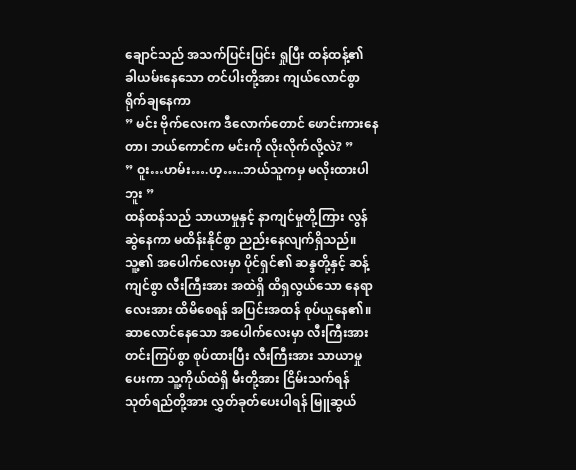ချောင်သည် အသက်ပြင်းပြင်း ရှုပြီး ထန်ထန့်၏ ခါယမ်းနေသော တင်ပါးတို့အား ကျယ်လောင်စွာ ရိုက်ချနေကာ
” မင်း ဗိုက်လေးက ဒီလောက်တောင် ဖောင်းကားနေတာ၊ ဘယ်ကောင်က မင်းကို လိုးလိုက်လို့လဲ? ”
” ဝူး…ဟမ်း….ဟ့…..ဘယ်သူကမှ မလိုးထားပါဘူး ”
ထန်ထန်သည် သာယာမှုနှင့် နာကျင်မှုတို့ကြား လွန်ဆွဲနေကာ မထိန်းနိုင်စွာ ညည်းနေလျက်ရှိသည်။ သူ့၏ အပေါက်လေးမှာ ပိုင်ရှင်၏ ဆန္ဒတို့နှင့် ဆန့်ကျင်စွာ လီးကြီးအား အထဲရှိ ထိရှလွယ်သော နေရာလေးအား ထိမိစေရန် အပြင်းအထန် စုပ်ယူနေ၏။ ဆာလောင်နေသော အပေါက်လေးမှာ လီးကြီးအား တင်းကြပ်စွာ စုပ်ထားပြီး လီးကြီးအား သာယာမှုပေးကာ သူ့ကိုယ်ထဲရှိ မီးတို့အား ငြိမ်းသက်ရန် သုတ်ရည်တို့အား လွှတ်ခုတ်ပေးပါရန် မြူဆွယ်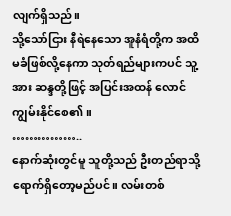လျက်ရှိသည်။
သို့သော်ငြား နီရဲနေသော အူနံရံတို့က အထိမခံဖြစ်လို့နေကာ သုတ်ရည်များကပင် သူ့အား ဆန္ဒတို့ဖြင့် အပြင်းအထန် လောင်ကျွမ်းနိုင်စေ၏။
……………..
နောက်ဆုံးတွင်မူ သူတို့သည် ဦးတည်ရာသို့ ရောက်ရှိတော့မည်ပင်။ လမ်းတစ်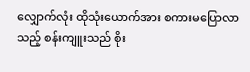လျှောက်လုံး ထိုသုံးယောက်အား စကားမပြောလာသည့် စန်းကျူးသည် စိုး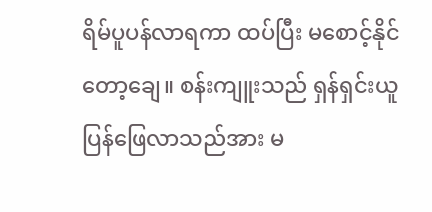ရိမ်ပူပန်လာရကာ ထပ်ပြီး မစောင့်နိုင်တော့ချေ။ စန်းကျူးသည် ရှန်ရှင်းယူ ပြန်ဖြေလာသည်အား မ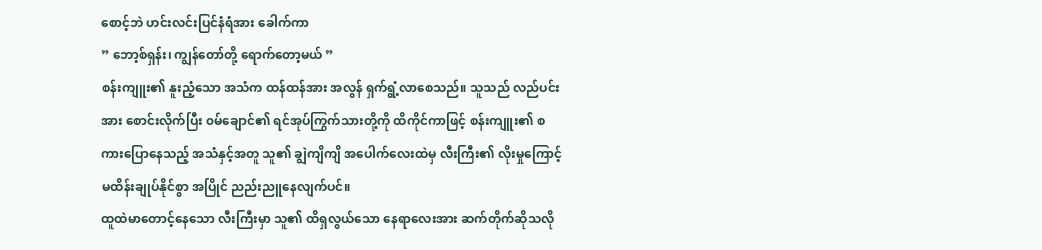စောင့်ဘဲ ဟင်းလင်းပြင်နံရံအား ခေါက်ကာ
” ဘော့စ်ရှန်း၊ ကျွန်တော်တို့ ရောက်တော့မယ် ”
စန်းကျူး၏ နူးညံ့သော အသံက ထန်ထန်အား အလွန် ရှက်ရွံ့လာစေသည်။ သူသည် လည်ပင်းအား စောင်းလိုက်ပြီး ၀မ်ချောင်၏ ရင်အုပ်ကြွက်သားတို့ကို ထိကိုင်ကာဖြင့် စန်းကျူး၏ စကားပြောနေသည့် အသံနှင့်အတူ သူ၏ ချွဲကျိကျိ အပေါက်လေးထဲမှ လီးကြီး၏ လိုးမှုကြောင့် မထိန်းချုပ်နိုင်စွာ အပြိုင် ညည်းညူနေလျက်ပင်။
ထူထဲမာတောင့်နေသော လီးကြီးမှာ သူ၏ ထိရှလွယ်သော နေရာလေးအား ဆက်တိုက်ဆိုသလို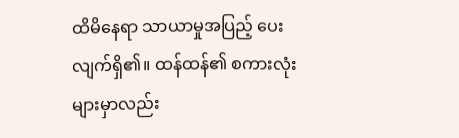ထိမိနေရာ သာယာမှုအပြည့် ပေးလျက်ရှိ၏။ ထန်ထန်၏ စကားလုံးများမှာလည်း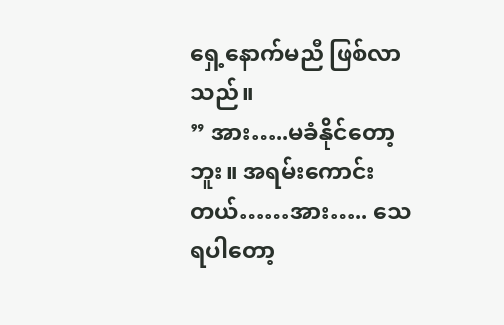ရှေ့နောက်မညီ ဖြစ်လာသည်။
” အား…..မခံနိုင်တော့ဘူး။ အရမ်းကောင်းတယ်……အား….. သေရပါတော့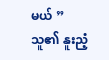မယ် ”
သူ၏ နူးညံ့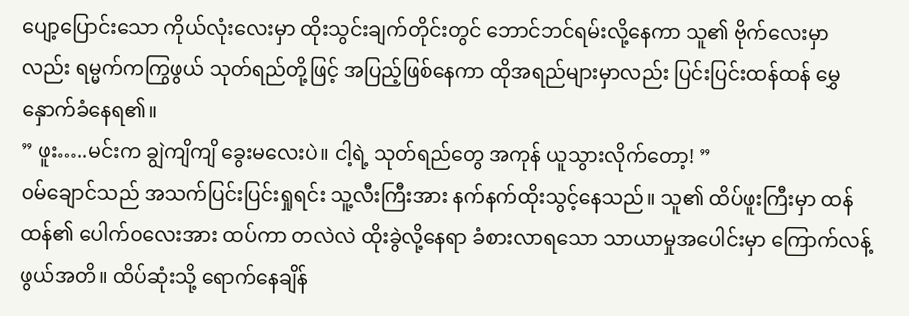ပျော့ပြောင်းသော ကိုယ်လုံးလေးမှာ ထိုးသွင်းချက်တိုင်းတွင် ဘောင်ဘင်ရမ်းလို့နေကာ သူ၏ ဗိုက်လေးမှာလည်း ရမ္မက်ကကြွဖွယ် သုတ်ရည်တို့ဖြင့် အပြည့်ဖြစ်နေကာ ထိုအရည်များမှာလည်း ပြင်းပြင်းထန်ထန် မွှေနှောက်ခံနေရ၏။
” ဖူး…..မင်းက ချွဲကျိကျိ ခွေးမလေးပဲ။ ငါ့ရဲ့ သုတ်ရည်တွေ အကုန် ယူသွားလိုက်တော့! ”
၀မ်ချောင်သည် အသက်ပြင်းပြင်းရှုရင်း သူ့လီးကြီးအား နက်နက်ထိုးသွင့်နေသည်။ သူ၏ ထိပ်ဖူးကြီးမှာ ထန်ထန်၏ ပေါက်၀လေးအား ထပ်ကာ တလဲလဲ ထိုးခွဲလို့နေရာ ခံစားလာရသော သာယာမှုအပေါင်းမှာ ကြောက်လန့်ဖွယ်အတိ။ ထိပ်ဆုံးသို့ ရောက်နေချိန်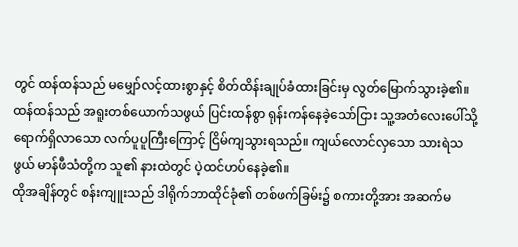တွင် ထန်ထန်သည် မမျှော်လင့်ထားစွာနှင့် စိတ်ထိန်းချုပ်ခံထားခြင်းမှ လွတ်မြောက်သွားခဲ့၏။ ထန်ထန်သည် အရူးတစ်ယောက်သဖွယ် ပြင်းထန်စွာ ရုန်းကန်နေခဲ့သော်ငြား သူ့အတံလေးပေါ်သို့ ရောက်ရှိလာသော လက်ပူပူကြီးကြောင့် ငြိမ်ကျသွားရသည်။ ကျယ်လောင်လှသော သားရဲသဖွယ် မာန်ဖီသံတို့က သူ၏ နားထဲတွင် ပဲ့ထင်ဟပ်နေခဲ့၏။
ထိုအချိန်တွင် စန်းကျူးသည် ဒါရိုက်ဘာထိုင်ခုံ၏ တစ်ဖက်ခြမ်း၌ စကားတို့အား အဆက်မ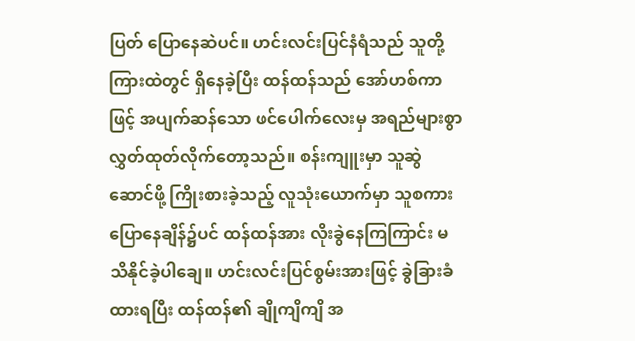ပြတ် ပြောနေဆဲပင်။ ဟင်းလင်းပြင်နံရံသည် သူတို့ကြားထဲတွင် ရှိနေခဲ့ပြီး ထန်ထန်သည် အော်ဟစ်ကာဖြင့် အပျက်ဆန်သော ဖင်ပေါက်လေးမှ အရည်များစွာ လွှတ်ထုတ်လိုက်တော့သည်။ စန်းကျူးမှာ သူဆွဲဆောင်ဖို့ ကြိုးစားခဲ့သည့် လူသုံးယောက်မှာ သူစကားပြောနေချိန်၌ပင် ထန်ထန်အား လိုးခွဲနေကြကြာင်း မသိနိုင်ခဲ့ပါချေ။ ဟင်းလင်းပြင်စွမ်းအားဖြင့် ခွဲခြားခံထားရပြီး ထန်ထန်၏ ချိုကျိကျိ အ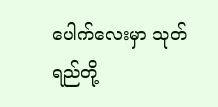ပေါက်လေးမှာ သုတ်ရည်တို့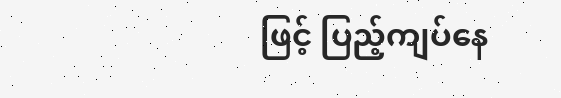ဖြင့် ပြည့်ကျပ်နေ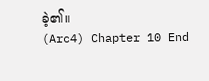ခဲ့၏။
(Arc4) Chapter 10 End